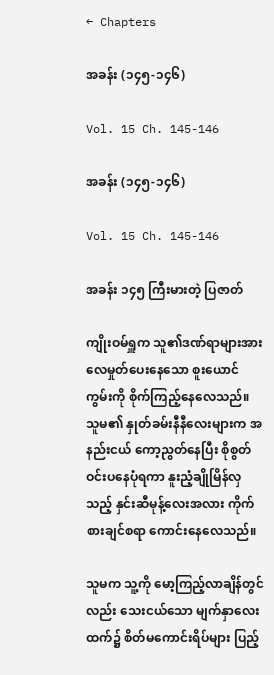← Chapters

အခန်း (၁၄၅-၁၄၆)

Vol. 15 Ch. 145-146

အခန်း (၁၄၅-၁၄၆)

Vol. 15 Ch. 145-146

အခန်း ၁၄၅ ကြီးမားတဲ့ ပြဇာတ်

ကျိုးဝမ်ရှူက သူ၏ဒဏ်ရာများအား လေမှုတ်ပေးနေသော စူးယောင်ကွမ်းကို စိုက်ကြည့်နေလေသည်။ သူမ၏ နှုတ်ခမ်းနီနီလေးများက အနည်းငယ် ကော့ညွတ်နေပြီး စိုစွတ်ဝင်းပနေပုံရကာ နူးညံ့ချိုမြိန်လှသည့် နှင်းဆီမုန့်လေးအလား ကိုက်စားချင်စရာ ကောင်းနေလေသည်။

သူမက သူ့ကို မော့ကြည့်လာချိန်တွင်လည်း သေးငယ်သော မျက်နှာလေးထက်၌ စိတ်မကောင်းရိပ်များ ပြည့်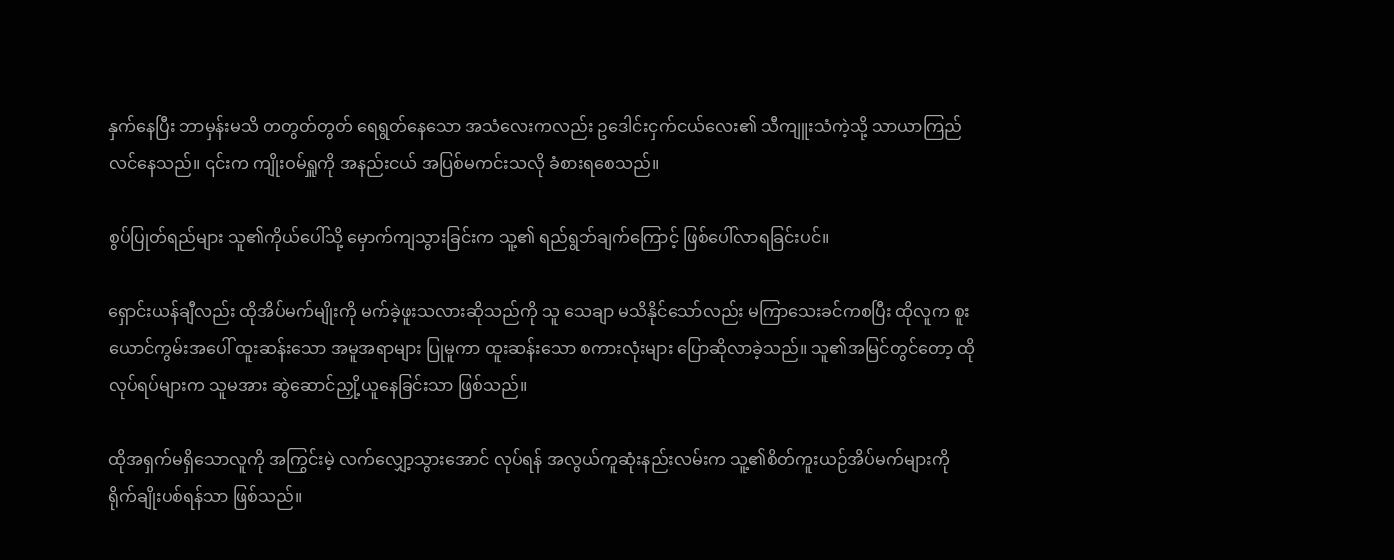နှက်နေပြီး ဘာမှန်းမသိ တတွတ်တွတ် ရေရွတ်နေသော အသံလေးကလည်း ဥဒေါင်းငှက်ငယ်လေး၏ သီကျူးသံကဲ့သို့ သာယာကြည်လင်နေသည်။ ၎င်းက ကျိုးဝမ်ရှူကို အနည်းငယ် အပြစ်မကင်းသလို ခံစားရစေသည်။

စွပ်ပြုတ်ရည်များ သူ၏ကိုယ်ပေါ်သို့ မှောက်ကျသွားခြင်းက သူ့၏ ရည်ရွဘ်ချက်ကြောင့် ဖြစ်ပေါ်လာရခြင်းပင်။

ရှောင်းယန်ချီလည်း ထိုအိပ်မက်မျိုးကို မက်ခဲ့ဖူးသလားဆိုသည်ကို သူ သေချာ မသိနိုင်သော်လည်း မကြာသေးခင်ကစပြီး ထိုလူက စူးယောင်ကွမ်းအပေါ် ထူးဆန်းသော အမူအရာများ ပြုမူကာ ထူးဆန်းသော စကားလုံးများ ပြောဆိုလာခဲ့သည်။ သူ၏အမြင်တွင်တော့ ထိုလုပ်ရပ်များက သူမအား ဆွဲဆောင်ညှို့ယူနေခြင်းသာ ဖြစ်သည်။

ထိုအရှက်မရှိသောလူကို အကြွင်းမဲ့ လက်လျှော့သွားအောင် လုပ်ရန် အလွယ်ကူဆုံးနည်းလမ်းက သူ့၏စိတ်ကူးယဉ်အိပ်မက်များကို ရိုက်ချိုးပစ်ရန်သာ ဖြစ်သည်။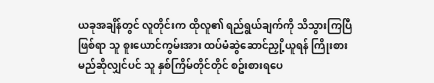ယခုအချိန်တွင် လူတိုင်းက ထိုလူ၏ ရည်ရွယ်ချက်ကို သိသွားကြပြီဖြစ်ရာ သူ စူးယောင်ကွမ်းအား ထပ်မံဆွဲဆောင်ညှို့ယူရန် ကြိုးစားမည်ဆိုလျှင်ပင် သူ နှစ်ကြိမ်တိုင်တိုင် စဥ်းစားရပေ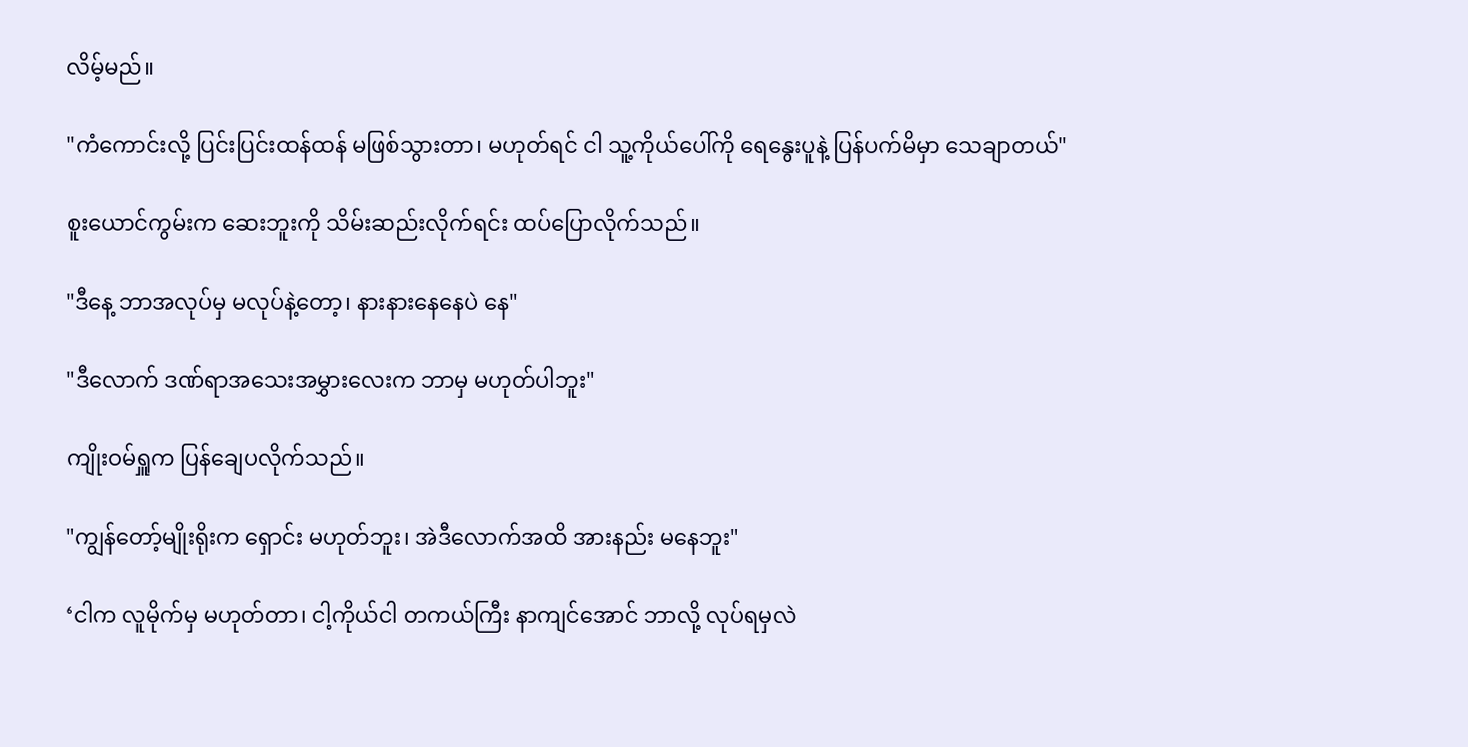လိမ့်မည်။

"ကံကောင်းလို့ ပြင်းပြင်းထန်ထန် မဖြစ်သွားတာ၊ မဟုတ်ရင် ငါ သူ့ကိုယ်ပေါ်ကို ရေနွေးပူနဲ့ ပြန်ပက်မိမှာ သေချာတယ်"

စူးယောင်ကွမ်းက ဆေးဘူးကို သိမ်းဆည်းလိုက်ရင်း ထပ်ပြောလိုက်သည်။

"ဒီနေ့ ဘာအလုပ်မှ မလုပ်နဲ့တော့၊ နားနားနေနေပဲ နေ"

"ဒီလောက် ဒဏ်ရာအသေးအမွှားလေးက ဘာမှ မဟုတ်ပါဘူး"

ကျိုးဝမ်ရှူက ပြန်ချေပလိုက်သည်။

"ကျွန်တော့်မျိုးရိုးက ရှောင်း မဟုတ်ဘူး၊ အဲဒီလောက်အထိ အားနည်း မနေဘူး"

‘ငါက လူမိုက်မှ မဟုတ်တာ၊ ငါ့ကိုယ်ငါ တကယ်ကြီး နာကျင်အောင် ဘာလို့ လုပ်ရမှလဲ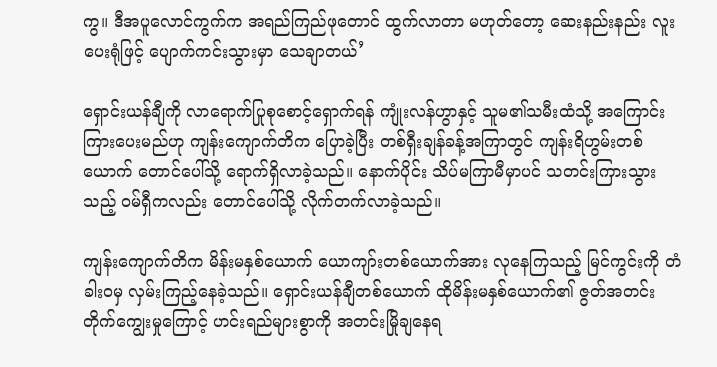ကွ။ ဒီအပူလောင်ကွက်က အရည်ကြည်ဖုတောင် ထွက်လာတာ မဟုတ်တော့ ဆေးနည်းနည်း လူးပေးရုံဖြင့် ပျောက်ကင်းသွားမှာ သေချာတယ်’

ရှောင်းယန်ချီကို လာရောက်ပြုစုစောင့်ရှောက်ရန် ကျုံးလန်ဟွာနှင့် သူမ၏သမီးထံသို့ အကြောင်းကြားပေးမည်ဟု ကျန်းကျောက်တိက ပြောခဲ့ပြီး တစ်ရှီးချန်ခန့်အကြာတွင် ကျန်းရိဟွမ်းတစ်ယောက် တောင်ပေါ်သို့ ရောက်ရှိလာခဲ့သည်။ နောက်ပိုင်း သိပ်မကြာမီမှာပင် သတင်းကြားသွားသည့် ဝမ်ရှီကလည်း တောင်ပေါ်သို့ လိုက်တက်လာခဲ့သည်။

ကျန်းကျောက်တိက မိန်းမနှစ်ယောက် ယောကျာ်းတစ်ယောက်အား လုနေကြသည့် မြင်ကွင်းကို တံခါးဝမှ လှမ်းကြည့်နေခဲ့သည်။ ရှောင်းယန်ချီတစ်ယောက် ထိုမိန်းမနှစ်ယောက်၏ ဇွတ်အတင်းတိုက်ကျွေးမှုကြောင့် ဟင်းရည်များစွာကို အတင်းမြိုချနေရ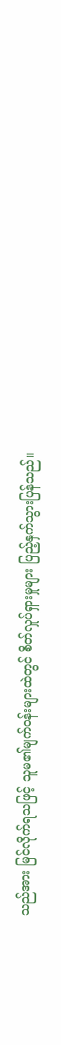သည်အား မြင်လိုက်ရသဖြင့် သူမ၏မျက်ဝန်းများထဲတွင် စိတ်လှုပ်ရှားမှုများ ပြည့်နှက်သွားပြန်သည်။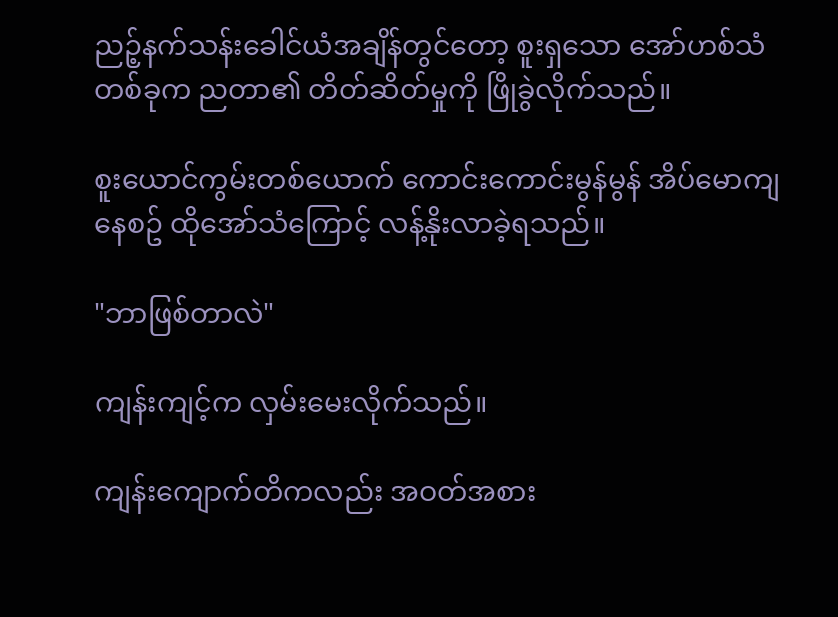ညဉ့်နက်သန်းခေါင်ယံအချိန်တွင်တော့ စူးရှသော အော်ဟစ်သံတစ်ခုက ညတာ၏ တိတ်ဆိတ်မှုကို ဖြိုခွဲလိုက်သည်။

စူးယောင်ကွမ်းတစ်ယောက် ကောင်းကောင်းမွန်မွန် အိပ်မောကျနေစဥ် ထိုအော်သံကြောင့် လန့်နိုးလာခဲ့ရသည်။

"ဘာဖြစ်တာလဲ"

ကျန်းကျင့်က လှမ်းမေးလိုက်သည်။

ကျန်းကျောက်တိကလည်း အဝတ်အစား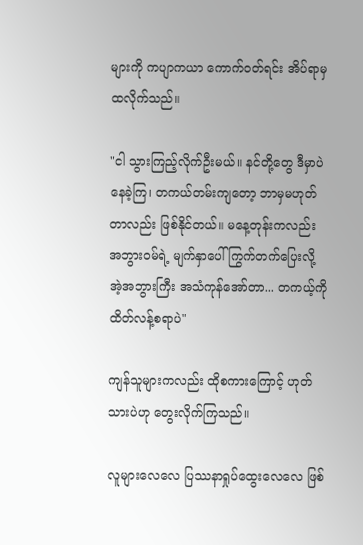များကို ကပျာကယာ ကောက်ဝတ်ရင်း အိပ်ရာမှ ထလိုက်သည်။

"ငါ သွားကြည့်လိုက်ဦးမယ်။ နင်တို့တွေ ဒီမှာပဲ နေခဲ့ကြ၊ တကယ်တမ်းကျတော့ ဘာမှမဟုတ်တာလည်း ဖြစ်နိုင်တယ်။ မနေ့တုန်းကလည်း အဘွားဝမ်ရဲ့ မျက်နှာပေါ် ကြွက်တက်ပြေးလို့ အဲ့အဘွားကြီး အသံကုန်အော်တာ... တကယ့်ကို ထိတ်လန့်စရာပဲ"

ကျန်သူများကလည်း ထိုစကားကြောင့် ဟုတ်သားပဲဟု တွေးလိုက်ကြသည်။

လူများလေလေ ပြဿနာရှုပ်ထွေးလေလေ ဖြစ်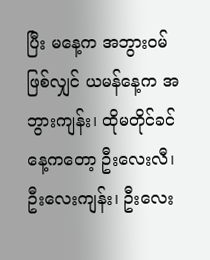ပြီး မနေ့က အဘွားဝမ် ဖြစ်လျှင် ယမန်နေ့က အဘွားကျန်း၊ ထိုမတိုင်ခင်နေ့ကတော့ ဦးလေးလီ၊ ဦးလေးကျန်း၊ ဦးလေး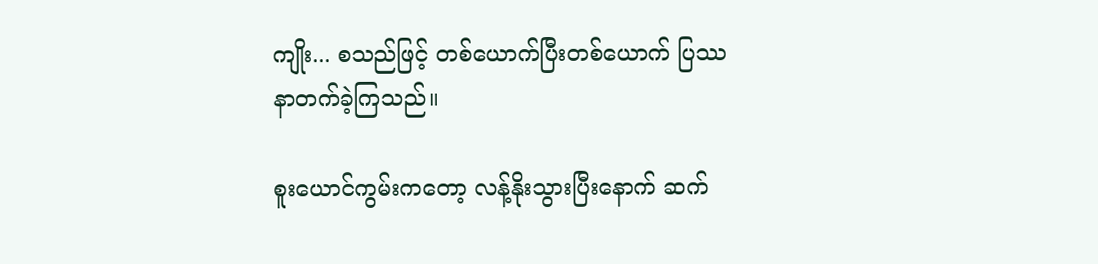ကျိုး... စသည်ဖြင့် တစ်ယောက်ပြီးတစ်ယောက် ပြဿနာတက်ခဲ့ကြသည်။

စူးယောင်ကွမ်းကတော့ လန့်နိုးသွားပြီးနောက် ဆက်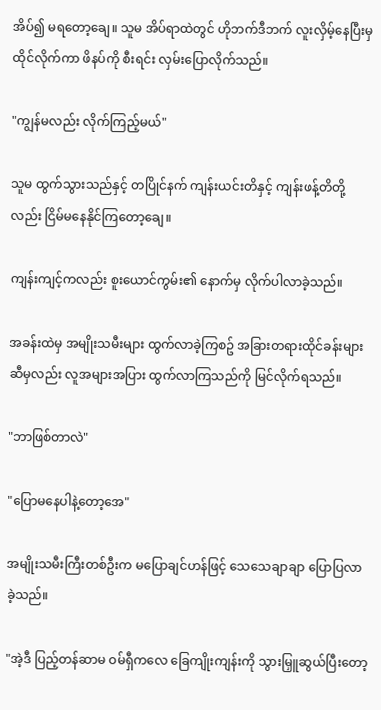အိပ်၍ မရတော့ချေ။ သူမ အိပ်ရာထဲတွင် ဟိုဘက်ဒီဘက် လူးလှိမ့်နေပြီးမှ ထိုင်လိုက်ကာ ဖိနပ်ကို စီးရင်း လှမ်းပြောလိုက်သည်။

"ကျွန်မလည်း လိုက်ကြည့်မယ်"

သူမ ထွက်သွားသည်နှင့် တပြိုင်နက် ကျန်းယင်းတိနှင့် ကျန်းဖန့်တိတို့လည်း ငြိမ်မနေနိုင်ကြတော့ချေ။

ကျန်းကျင့်ကလည်း စူးယောင်ကွမ်း၏ နောက်မှ လိုက်ပါလာခဲ့သည်။

အခန်းထဲမှ အမျိုးသမီးများ ထွက်လာခဲ့ကြစဥ် အခြားတရားထိုင်ခန်းများဆီမှလည်း လူအများအပြား ထွက်လာကြသည်ကို မြင်လိုက်ရသည်။

"ဘာဖြစ်တာလဲ"

"ပြောမနေပါနဲ့တော့အေ"

အမျိုးသမီးကြီးတစ်ဦးက မပြောချင်ဟန်ဖြင့် သေသေချာချာ ပြောပြလာခဲ့သည်။

"အဲ့ဒီ ပြည့်တန်ဆာမ ဝမ်ရှီကလေ ခြေကျိုးကျန်းကို သွားမြှူဆွယ်ပြီးတော့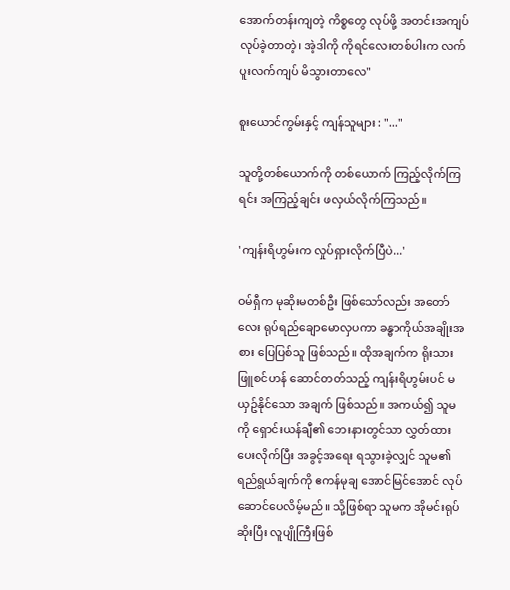အောက်တန်းကျတဲ့ ကိစ္စတွေ လုပ်ဖို့ အတင်းအကျပ် လုပ်ခဲ့တာတဲ့၊ အဲ့ဒါကို ကိုရင်လေးတစ်ပါးက လက်ပူးလက်ကျပ် မိသွားတာလေ"

စူးယောင်ကွမ်းနှင့် ကျန်သူများ : "..."

သူတို့တစ်ယောက်ကို တစ်ယောက် ကြည့်လိုက်ကြရင်း အကြည့်ချင်း ဖလှယ်လိုက်ကြသည်။

'ကျန်းရိဟွမ်းက လှုပ်ရှားလိုက်ပြီပဲ...'

ဝမ်ရှီက မုဆိုးမတစ်ဦး ဖြစ်သော်လည်း အတော်လေး ရုပ်ရည်ချောမောလှပကာ ခန္ဓာကိုယ်အချိုးအစား ပြေပြစ်သူ ဖြစ်သည်။ ထိုအချက်က ရိုးသားဖြူစင်ဟန် ဆောင်တတ်သည့် ကျန်းရိဟွမ်းပင် မယှဥ်နိုင်သော အချက် ဖြစ်သည်။ အကယ်၍ သူမကို ရှောင်းယန်ချီ၏ ဘေးနားတွင်သာ လွှတ်ထားပေးလိုက်ပြီး အခွင့်အရေး ရသွားခဲ့လျှင် သူမ၏ ရည်ရွယ်ချက်ကို ဧကန်မုချ အောင်မြင်အောင် လုပ်ဆောင်ပေလိမ့်မည်။ သို့ဖြစ်ရာ သူမက အိုမင်းရုပ်ဆိုးပြီး လူပျိုကြီးဖြစ်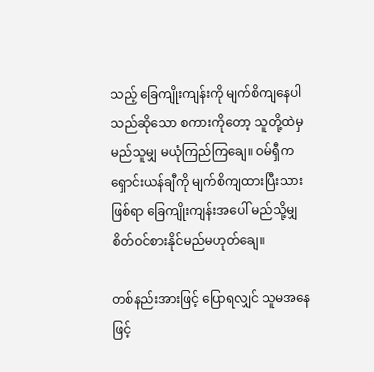သည့် ခြေကျိုးကျန်းကို မျက်စိကျနေပါသည်ဆိုသော စကားကိုတော့ သူတို့ထဲမှ မည်သူမျှ မယုံကြည်ကြချေ။ ဝမ်ရှီက ရှောင်းယန်ချီကို မျက်စိကျထားပြီးသားဖြစ်ရာ ခြေကျိုးကျန်းအပေါ် မည်သို့မျှ စိတ်ဝင်စားနိုင်မည်မဟုတ်ချေ။

တစ်နည်းအားဖြင့် ပြောရလျှင် သူမအနေဖြင့်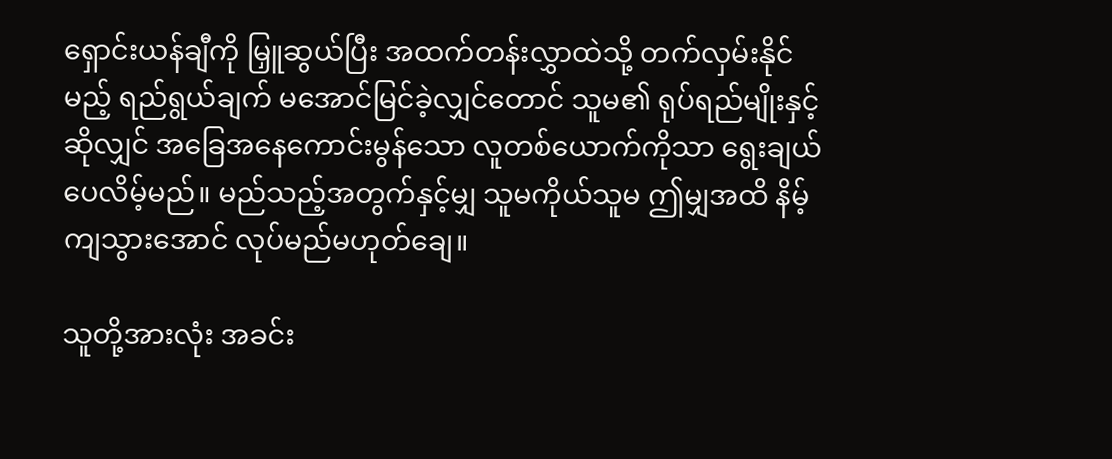ရှောင်းယန်ချီကို မြှူဆွယ်ပြီး အထက်တန်းလွှာထဲသို့ တက်လှမ်းနိုင်မည့် ရည်ရွယ်ချက် မအောင်မြင်ခဲ့လျှင်တောင် သူမ၏ ရုပ်ရည်မျိုးနှင့်ဆိုလျှင် အခြေအနေကောင်းမွန်သော လူတစ်ယောက်ကိုသာ ရွေးချယ်ပေလိမ့်မည်။ မည်သည့်အတွက်နှင့်မျှ သူမကိုယ်သူမ ဤမျှအထိ နိမ့်ကျသွားအောင် လုပ်မည်မဟုတ်ချေ။

သူတို့အားလုံး အခင်း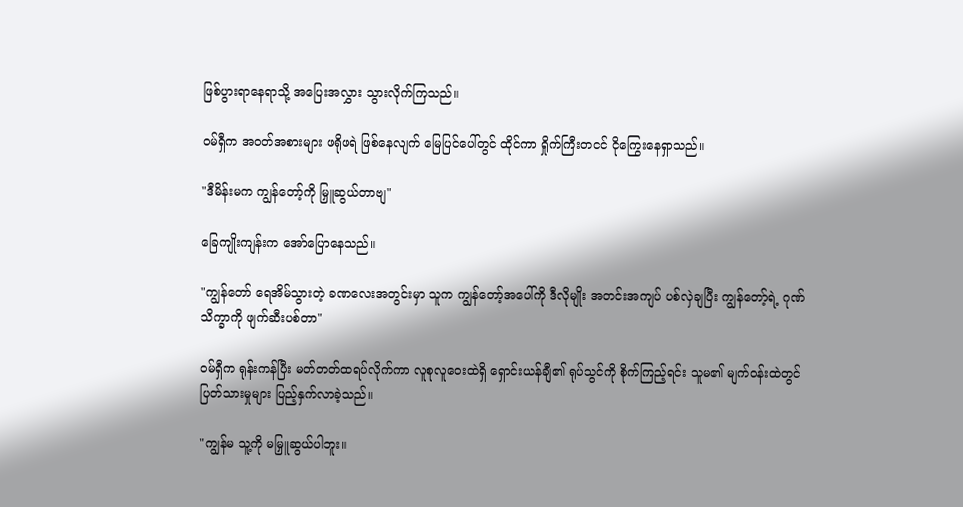ဖြစ်ပွားရာနေရာသို့ အပြေးအလွှား သွားလိုက်ကြသည်။

ဝမ်ရှီက အဝတ်အစားများ ဖရိုဖရဲ ဖြစ်နေလျက် မြေပြင်ပေါ်တွင် ထိုင်ကာ ရှိုက်ကြီးတငင် ငိုကြွေးနေရှာသည်။

"ဒီမိန်းမက ကျွန်တော့်ကို မြှူဆွယ်တာဗျ"

ခြေကျိုးကျန်းက အော်ပြောနေသည်။

"ကျွန်တော် ရေအိမ်သွားတဲ့ ခဏလေးအတွင်းမှာ သူက ကျွန်တော့်အပေါ်ကို ဒီလိုမျိုး အတင်းအကျပ် ပစ်လှဲချပြီး ကျွန်တော့်ရဲ့ ဂုဏ်သိက္ခာကို ဖျက်ဆီးပစ်တာ"

ဝမ်ရှီက ရုန်းကန်ပြီး မတ်တတ်ထရပ်လိုက်ကာ လူစုလူဝေးထဲရှိ ရှောင်းယန်ချီ၏ ရုပ်သွင်ကို စိုက်ကြည့်ရင်း သူမ၏ မျက်ဝန်းထဲတွင် ပြတ်သားမှုများ ပြည့်နှက်လာခဲ့သည်။

"ကျွန်မ သူ့ကို မမြှူဆွယ်ပါဘူး။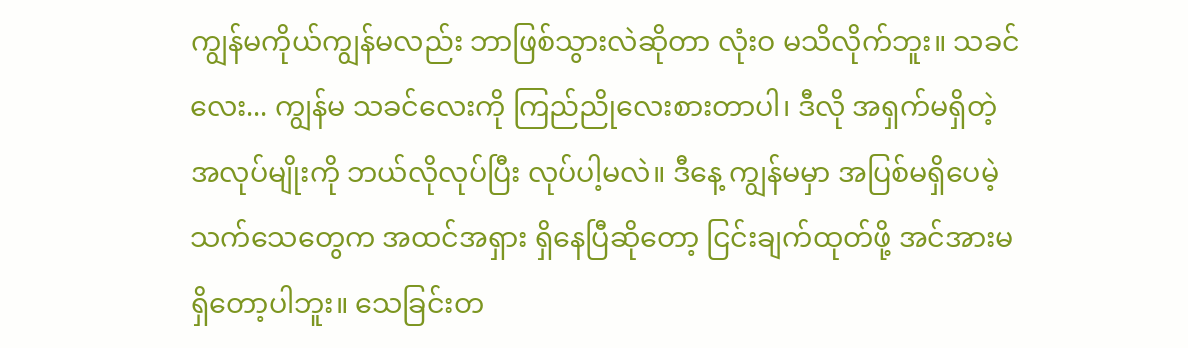ကျွန်မကိုယ်ကျွန်မလည်း ဘာဖြစ်သွားလဲဆိုတာ လုံးဝ မသိလိုက်ဘူး။ သခင်လေး... ကျွန်မ သခင်လေးကို ကြည်ညိုလေးစားတာပါ၊ ဒီလို အရှက်မရှိတဲ့ အလုပ်မျိုးကို ဘယ်လိုလုပ်ပြီး လုပ်ပါ့မလဲ။ ဒီနေ့ ကျွန်မမှာ အပြစ်မရှိပေမဲ့ သက်သေတွေက အထင်အရှား ရှိနေပြီဆိုတော့ ငြင်းချက်ထုတ်ဖို့ အင်အားမရှိတော့ပါဘူး။ သေခြင်းတ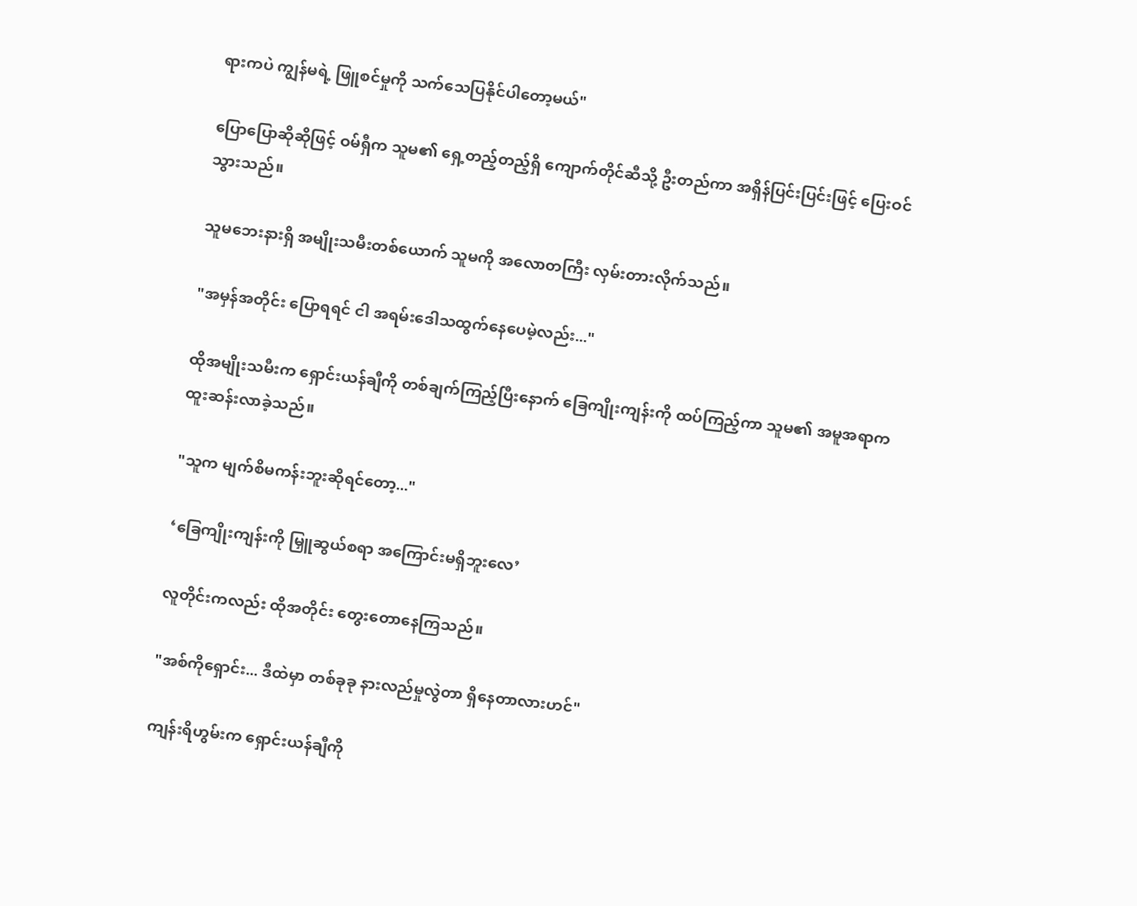ရားကပဲ ကျွန်မရဲ့ ဖြူစင်မှုကို သက်သေပြနိုင်ပါတော့မယ်"

ပြောပြောဆိုဆိုဖြင့် ဝမ်ရှီက သူမ၏ ရှေ့တည့်တည့်ရှိ ကျောက်တိုင်ဆီသို့ ဦးတည်ကာ အရှိန်ပြင်းပြင်းဖြင့် ပြေးဝင်သွားသည်။

သူမဘေးနားရှိ အမျိုးသမီးတစ်ယောက် သူမကို အလောတကြီး လှမ်းတားလိုက်သည်။

"အမှန်အတိုင်း ပြောရရင် ငါ အရမ်းဒေါသထွက်နေပေမဲ့လည်း..."

ထိုအမျိုးသမီးက ရှောင်းယန်ချီကို တစ်ချက်ကြည့်ပြီးနောက် ခြေကျိုးကျန်းကို ထပ်ကြည့်ကာ သူမ၏ အမူအရာက ထူးဆန်းလာခဲ့သည်။

"သူက မျက်စိမကန်းဘူးဆိုရင်တော့..."

‘ခြေကျိုးကျန်းကို မြှူဆွယ်စရာ အကြောင်းမရှိဘူးလေ’

လူတိုင်းကလည်း ထိုအတိုင်း တွေးတောနေကြသည်။

"အစ်ကိုရှောင်း... ဒီထဲမှာ တစ်ခုခု နားလည်မှုလွဲတာ ရှိနေတာလားဟင်"

ကျန်းရိဟွမ်းက ရှောင်းယန်ချီကို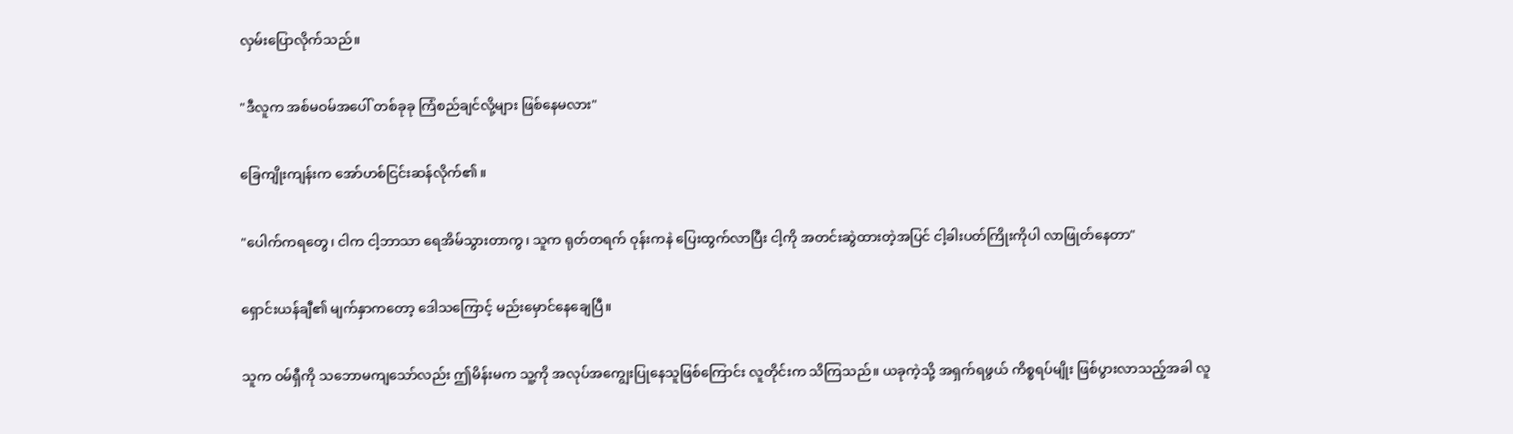လှမ်းပြောလိုက်သည်။

"ဒီလူက အစ်မဝမ်အပေါ် တစ်ခုခု ကြံစည်ချင်လို့များ ဖြစ်နေမလား"

ခြေကျိုးကျန်းက အော်ဟစ်ငြင်းဆန်လိုက်၏။

"ပေါက်ကရတွေ၊ ငါက ငါ့ဘာသာ ရေအိမ်သွားတာကွ၊ သူက ရုတ်တရက် ဝုန်းကနဲ ပြေးထွက်လာပြီး ငါ့ကို အတင်းဆွဲထားတဲ့အပြင် ငါ့ခါးပတ်ကြိုးကိုပါ လာဖြုတ်နေတာ"

ရှောင်းယန်ချီ၏ မျက်နှာကတော့ ဒေါသကြောင့် မည်းမှောင်နေချေပြီ။

သူက ဝမ်ရှီကို သဘောမကျသော်လည်း ဤမိန်းမက သူ့ကို အလုပ်အကျွေးပြုနေသူဖြစ်ကြောင်း လူတိုင်းက သိကြသည်။ ယခုကဲ့သို့ အရှက်ရဖွယ် ကိစ္စရပ်မျိုး ဖြစ်ပွားလာသည့်အခါ လူ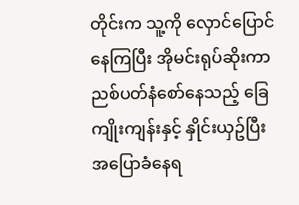တိုင်းက သူ့ကို လှောင်ပြောင်နေကြပြီး အိုမင်းရုပ်ဆိုးကာ ညစ်ပတ်နံစော်နေသည့် ခြေကျိုးကျန်းနှင့် နှိုင်းယှဥ်ပြီး အပြောခံနေရ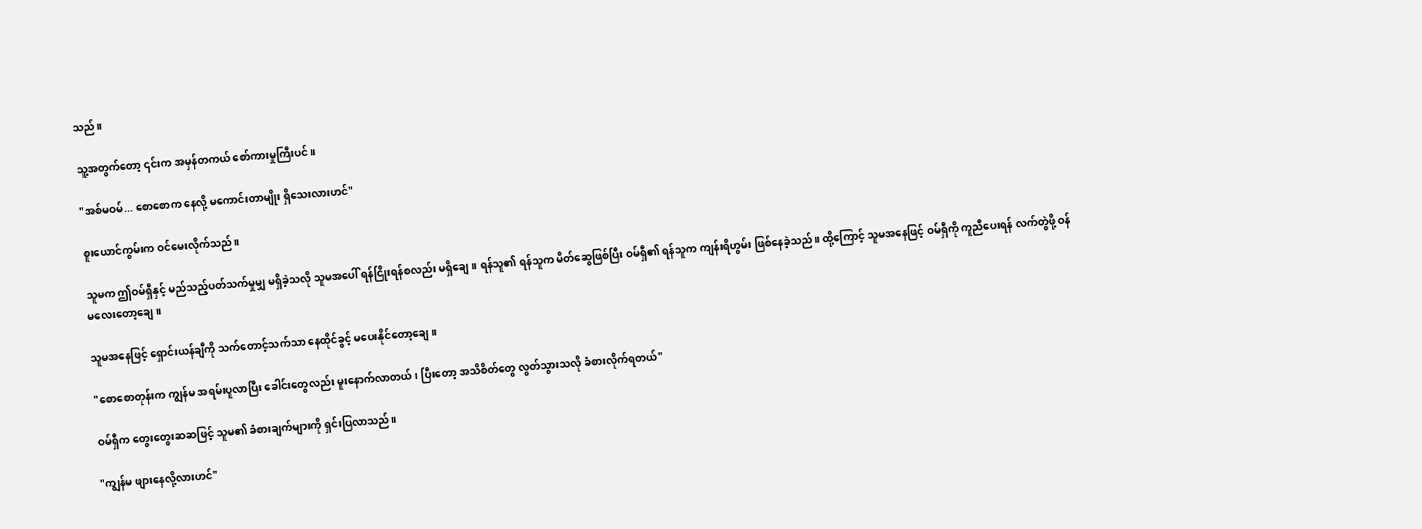သည်။

သူ့အတွက်တော့ ၎င်းက အမှန်တကယ် စော်ကားမှုကြီးပင်။

"အစ်မဝမ်... စောစောက နေလို့ မကောင်းတာမျိုး ရှိသေးလားဟင်"

စူးယောင်ကွမ်းက ဝင်မေးလိုက်သည်။

သူမက ဤဝမ်ရှီနှင့် မည်သည့်ပတ်သက်မှုမျှ မရှိခဲ့သလို သူမအပေါ် ရန်ငြိုးရန်စလည်း မရှိချေ။ ရန်သူ၏ ရန်သူက မိတ်ဆွေဖြစ်ပြီး ဝမ်ရှီ၏ ရန်သူက ကျန်းရိဟွမ်း ဖြစ်နေခဲ့သည်။ ထို့ကြောင့် သူမအနေဖြင့် ဝမ်ရှီကို ကူညီပေးရန် လက်တွဲဖို့ ဝန်မလေးတော့ချေ။

သူမအနေဖြင့် ရှောင်းယန်ချီကို သက်တောင့်သက်သာ နေထိုင်ခွင့် မပေးနိုင်တော့ချေ။

"စောစောတုန်းက ကျွန်မ အရမ်းပူလာပြီး ခေါင်းတွေလည်း မူးနောက်လာတယ်၊ ပြီးတော့ အသိစိတ်တွေ လွတ်သွားသလို ခံစားလိုက်ရတယ်"

ဝမ်ရှီက တွေးတွေးဆဆဖြင့် သူမ၏ ခံစားချက်များကို ရှင်းပြလာသည်။

"ကျွန်မ ဖျားနေလို့လားဟင်"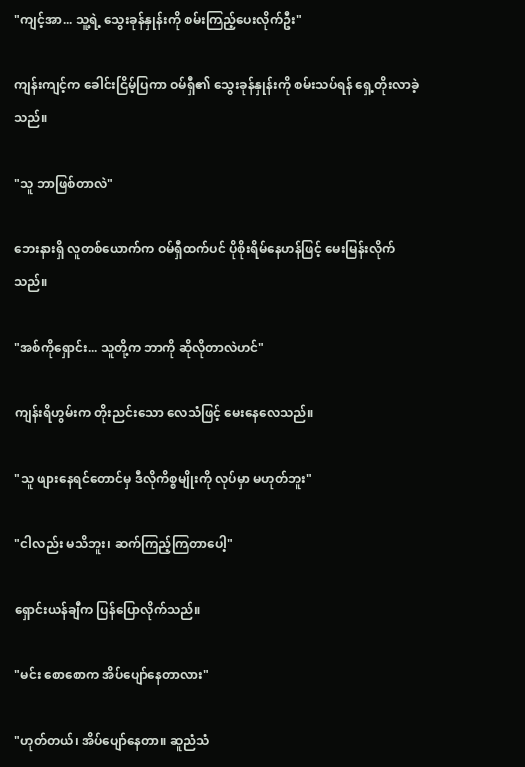"ကျင့်အာ... သူ့ရဲ့ သွေးခုန်နှုန်းကို စမ်းကြည့်ပေးလိုက်ဦး"

ကျန်းကျင့်က ခေါင်းငြိမ့်ပြကာ ဝမ်ရှီ၏ သွေးခုန်နှုန်းကို စမ်းသပ်ရန် ရှေ့တိုးလာခဲ့သည်။

"သူ ဘာဖြစ်တာလဲ"

ဘေးနားရှိ လူတစ်ယောက်က ဝမ်ရှီထက်ပင် ပိုစိုးရိမ်နေဟန်ဖြင့် မေးမြန်းလိုက်သည်။

"အစ်ကိုရှောင်း... သူတို့က ဘာကို ဆိုလိုတာလဲဟင်"

ကျန်းရိဟွမ်းက တိုးညင်းသော လေသံဖြင့် မေးနေလေသည်။

"သူ ဖျားနေရင်တောင်မှ ဒီလိုကိစ္စမျိုးကို လုပ်မှာ မဟုတ်ဘူး"

"ငါလည်း မသိဘူး၊ ဆက်ကြည့်ကြတာပေါ့"

ရှောင်းယန်ချီက ပြန်ပြောလိုက်သည်။

"မင်း စောစောက အိပ်ပျော်နေတာလား"

"ဟုတ်တယ်၊ အိပ်ပျော်နေတာ။ ဆူညံသံ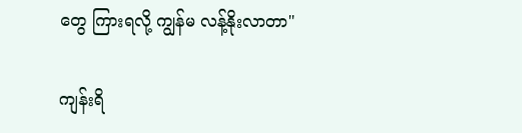တွေ ကြားရလို့ ကျွန်မ လန့်နိုးလာတာ"

ကျန်းရိ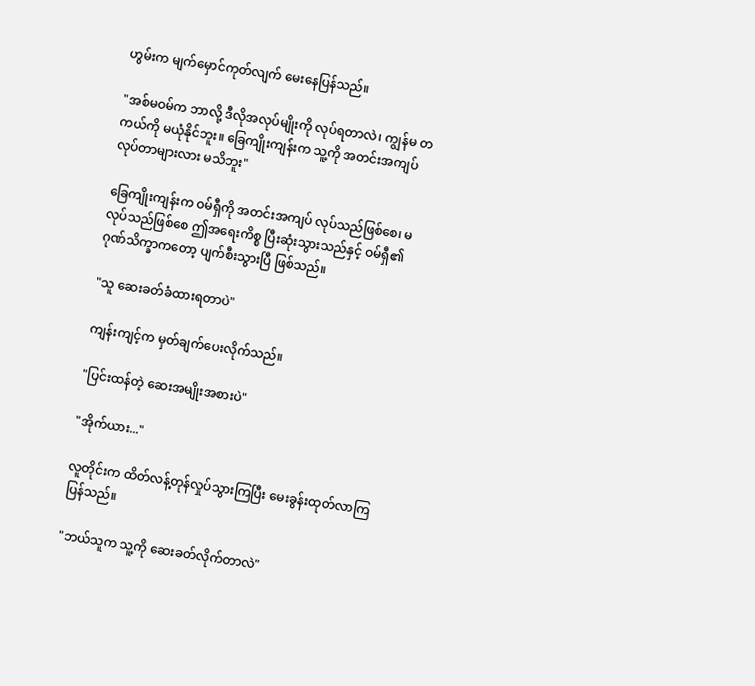ဟွမ်းက မျက်မှောင်ကုတ်လျက် မေးနေပြန်သည်။

"အစ်မဝမ်က ဘာလို့ ဒီလိုအလုပ်မျိုးကို လုပ်ရတာလဲ၊ ကျွန်မ တကယ်ကို မယုံနိုင်ဘူး။ ခြေကျိုးကျန်းက သူ့ကို အတင်းအကျပ် လုပ်တာများလား မသိဘူး"

ခြေကျိုးကျန်းက ဝမ်ရှီကို အတင်းအကျပ် လုပ်သည်ဖြစ်စေ၊ မလုပ်သည်ဖြစ်စေ ဤအရေးကိစ္စ ပြီးဆုံးသွားသည်နှင့် ဝမ်ရှီ၏ ဂုဏ်သိက္ခာကတော့ ပျက်စီးသွားပြီ ဖြစ်သည်။

"သူ ဆေးခတ်ခံထားရတာပဲ"

ကျန်းကျင့်က မှတ်ချက်ပေးလိုက်သည်။

"ပြင်းထန်တဲ့ ဆေးအမျိုးအစားပဲ"

"အိုက်ယား..."

လူတိုင်းက ထိတ်လန့်တုန်လှုပ်သွားကြပြီး မေးခွန်းထုတ်လာကြပြန်သည်။

"ဘယ်သူက သူ့ကို ဆေးခတ်လိုက်တာလဲ"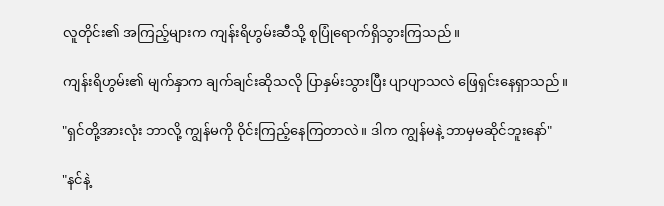လူတိုင်း၏ အကြည့်များက ကျန်းရိဟွမ်းဆီသို့ စုပြုံရောက်ရှိသွားကြသည်။

ကျန်းရိဟွမ်း၏ မျက်နှာက ချက်ချင်းဆိုသလို ပြာနှမ်းသွားပြီး ပျာပျာသလဲ ဖြေရှင်းနေရှာသည်။

"ရှင်တို့အားလုံး ဘာလို့ ကျွန်မကို ဝိုင်းကြည့်နေကြတာလဲ။ ဒါက ကျွန်မနဲ့ ဘာမှမဆိုင်ဘူးနော်"

"နင်နဲ့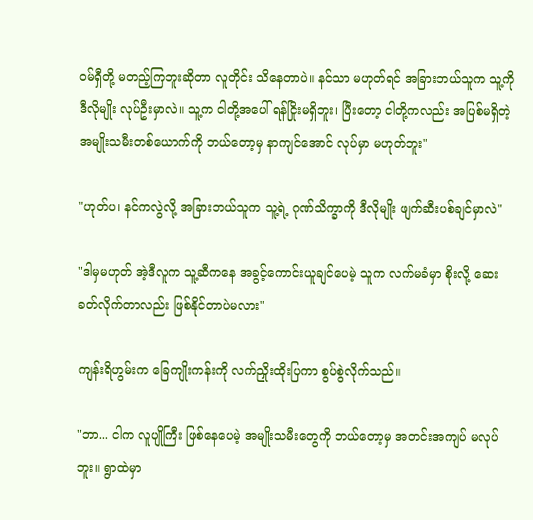ဝမ်ရှီတို့ မတည့်ကြဘူးဆိုတာ လူတိုင်း သိနေတာပဲ။ နင်သာ မဟုတ်ရင် အခြားဘယ်သူက သူ့ကို ဒီလိုမျိုး လုပ်ဦးမှာလဲ။ သူ့က ငါတို့အပေါ် ရန်ငြိုးမရှိဘူး၊ ပြီးတော့ ငါတို့ကလည်း အပြစ်မရှိတဲ့ အမျိုးသမီးတစ်ယောက်ကို ဘယ်တော့မှ နာကျင်အောင် လုပ်မှာ မဟုတ်ဘူး"

"ဟုတ်ပ၊ နင်ကလွဲလို့ အခြားဘယ်သူက သူ့ရဲ့ ဂုဏ်သိက္ခာကို ဒီလိုမျိုး ဖျက်ဆီးပစ်ချင်မှာလဲ"

"ဒါမှမဟုတ် အဲ့ဒီလူက သူ့ဆီကနေ အခွင့်ကောင်းယူချင်ပေမဲ့ သူက လက်မခံမှာ စိုးလို့ ဆေးခတ်လိုက်တာလည်း ဖြစ်နိုင်တာပဲမလား"

ကျန်းရိဟွမ်းက ခြေကျိုးကန်းကို လက်ညှိုးထိုးပြကာ စွပ်စွဲလိုက်သည်။

"ဘာ... ငါက လူပျိုကြီး ဖြစ်နေပေမဲ့ အမျိုးသမီးတွေကို ဘယ်တော့မှ အတင်းအကျပ် မလုပ်ဘူး။ ရွာထဲမှာ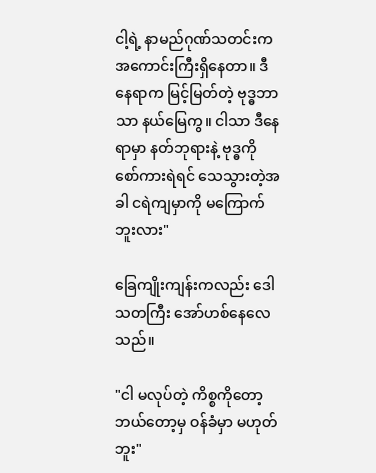ငါ့ရဲ့ နာမည်ဂုဏ်သတင်းက အကောင်းကြီးရှိနေတာ။ ဒီနေရာက မြင့်မြတ်တဲ့ ဗုဒ္ဓဘာသာ နယ်မြေကွ။ ငါသာ ဒီနေရာမှာ နတ်ဘုရားနဲ့ ဗုဒ္ဓကို စော်ကားရဲရင် သေသွားတဲ့အခါ ငရဲကျမှာကို မကြောက်ဘူးလား"

ခြေကျိုးကျန်းကလည်း ဒေါသတကြီး အော်ဟစ်နေလေသည်။

"ငါ မလုပ်တဲ့ ကိစ္စကိုတော့ ဘယ်တော့မှ ဝန်ခံမှာ မဟုတ်ဘူး"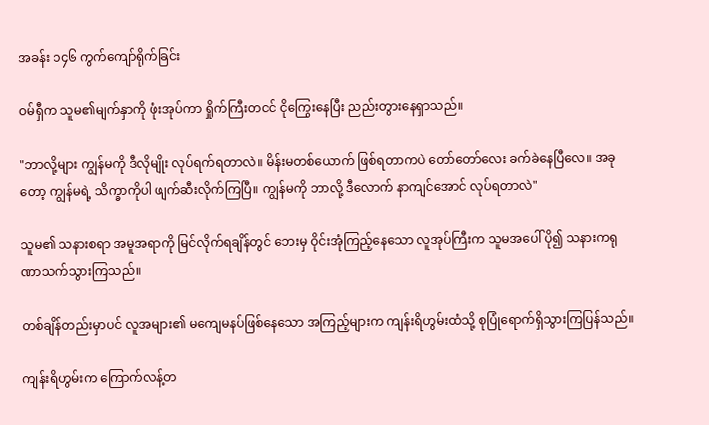အခန်း ၁၄၆ ကွက်ကျော်ရိုက်ခြင်း

ဝမ်ရှီက သူမ၏မျက်နှာကို ဖုံးအုပ်ကာ ရှိုက်ကြီးတငင် ငိုကြွေးနေပြီး ညည်းတွားနေရှာသည်။

"ဘာလို့များ ကျွန်မကို ဒီလိုမျိုး လုပ်ရက်ရတာလဲ။ မိန်းမတစ်ယောက် ဖြစ်ရတာကပဲ တော်တော်လေး ခက်ခဲနေပြီလေ။ အခုတော့ ကျွန်မရဲ့ သိက္ခာကိုပါ ဖျက်ဆီးလိုက်ကြပြီ။ ကျွန်မကို ဘာလို့ ဒီလောက် နာကျင်အောင် လုပ်ရတာလဲ"

သူမ၏ သနားစရာ အမူအရာကို မြင်လိုက်ရချိန်တွင် ဘေးမှ ဝိုင်းအုံကြည့်နေသော လူအုပ်ကြီးက သူမအပေါ် ပို၍ သနားကရုဏာသက်သွားကြသည်။

တစ်ချိန်တည်းမှာပင် လူအများ၏ မကျေမနပ်ဖြစ်နေသော အကြည့်များက ကျန်းရိဟွမ်းထံသို့ စုပြုံရောက်ရှိသွားကြပြန်သည်။

ကျန်းရိဟွမ်းက ကြောက်လန့်တ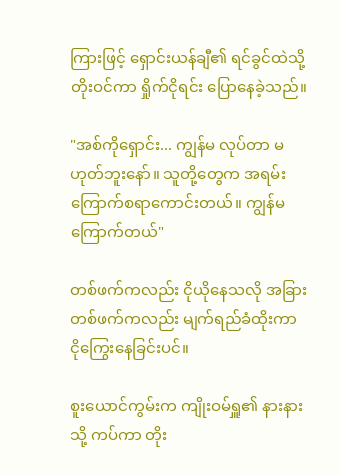ကြားဖြင့် ရှောင်းယန်ချီ၏ ရင်ခွင်ထဲသို့ တိုးဝင်ကာ ရှိုက်ငိုရင်း ပြောနေခဲ့သည်။

"အစ်ကိုရှောင်း... ကျွန်မ လုပ်တာ မဟုတ်ဘူးနော်။ သူတို့တွေက အရမ်းကြောက်စရာကောင်းတယ်။ ကျွန်မ ကြောက်တယ်"

တစ်ဖက်ကလည်း ငိုယိုနေသလို အခြားတစ်ဖက်ကလည်း မျက်ရည်ခံထိုးကာ ငိုကြွေးနေခြင်းပင်။

စူးယောင်ကွမ်းက ကျိုးဝမ်ရှူ၏ နားနားသို့ ကပ်ကာ တိုး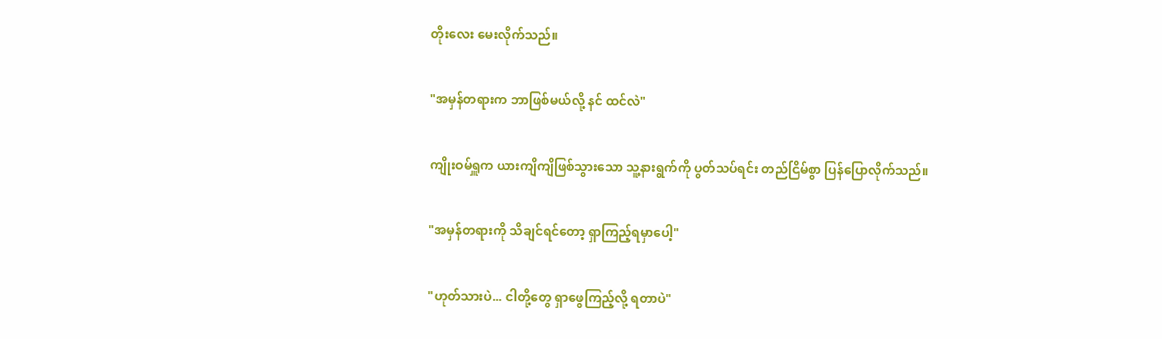တိုးလေး မေးလိုက်သည်။

"အမှန်တရားက ဘာဖြစ်မယ်လို့ နင် ထင်လဲ"

ကျိုးဝမ်ရှူက ယားကျိကျိဖြစ်သွားသော သူ့နားရွက်ကို ပွတ်သပ်ရင်း တည်ငြိမ်စွာ ပြန်ပြောလိုက်သည်။

"အမှန်တရားကို သိချင်ရင်တော့ ရှာကြည့်ရမှာပေါ့"

"ဟုတ်သားပဲ... ငါတို့တွေ ရှာဖွေကြည့်လို့ ရတာပဲ"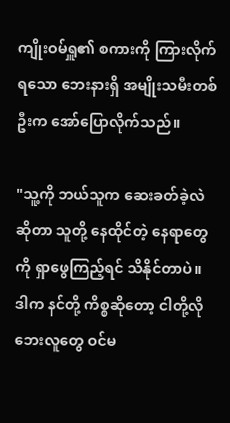ကျိုးဝမ်ရှူ၏ စကားကို ကြားလိုက်ရသော ဘေးနားရှိ အမျိုးသမီးတစ်ဦးက အော်ပြောလိုက်သည်။

"သူ့ကို ဘယ်သူက ဆေးခတ်ခဲ့လဲဆိုတာ သူတို့ နေထိုင်တဲ့ နေရာတွေကို ရှာဖွေကြည့်ရင် သိနိုင်တာပဲ။ ဒါက နင်တို့ ကိစ္စဆိုတော့ ငါတို့လို ဘေးလူတွေ ဝင်မ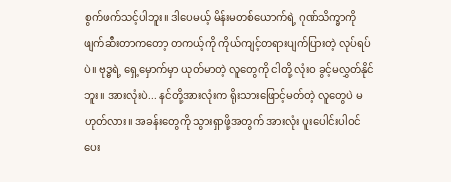စွက်ဖက်သင့်ပါဘူး။ ဒါပေမယ့် မိန်းမတစ်ယောက်ရဲ့ ဂုဏ်သိက္ခာကို ဖျက်ဆီးတာကတော့ တကယ့်ကို ကိုယ်ကျင့်တရားပျက်ပြားတဲ့ လုပ်ရပ်ပဲ။ ဗုဒ္ဓရဲ့ ရှေ့မှောက်မှာ ယုတ်မာတဲ့ လူတွေကို ငါတို့ လုံးဝ ခွင့်မလွှတ်နိုင်ဘူး။ အားလုံးပဲ... နင်တို့အားလုံးက ရိုးသားဖြောင့်မတ်တဲ့ လူတွေပဲ မဟုတ်လား။ အခန်းတွေကို သွားရှာဖို့အတွက် အားလုံး ပူးပေါင်းပါဝင်ပေး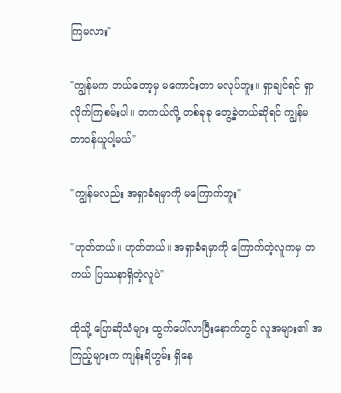ကြမလား"

"ကျွန်မက ဘယ်တော့မှ မကောင်းတာ မလုပ်ဘူး။ ရှာချင်ရင် ရှာလိုက်ကြစမ်းပါ။ တကယ်လို့ တစ်ခုခု တွေ့ခဲ့တယ်ဆိုရင် ကျွန်မ တာဝန်ယူပါ့မယ်"

"ကျွန်မလည်း အရှာခံရမှာကို မကြောက်ဘူး"

"ဟုတ်တယ်။ ဟုတ်တယ်။ အရှာခံရမှာကို ကြောက်တဲ့လူကမှ တကယ် ပြဿနာရှိတဲ့လူပဲ"

ထိုသို့ ပြောဆိုသံများ ထွက်ပေါ်လာပြီးနောက်တွင် လူအများ၏ အကြည့်များက ကျန်းရိဟွမ်း ရှိနေ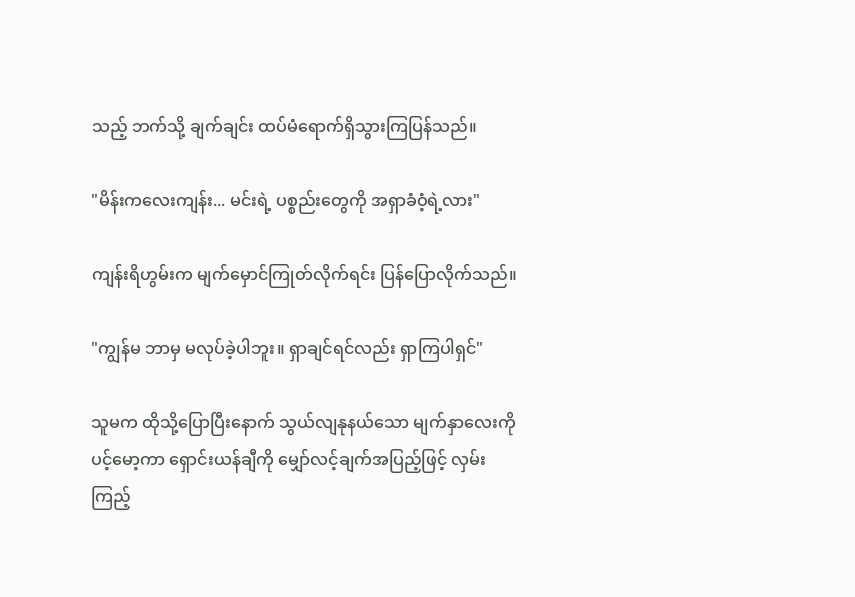သည့် ဘက်သို့ ချက်ချင်း ထပ်မံရောက်ရှိသွားကြပြန်သည်။

"မိန်းကလေးကျန်း... မင်းရဲ့ ပစ္စည်းတွေကို အရှာခံဝံ့ရဲ့လား"

ကျန်းရိဟွမ်းက မျက်မှောင်ကြုတ်လိုက်ရင်း ပြန်ပြောလိုက်သည်။

"ကျွန်မ ဘာမှ မလုပ်ခဲ့ပါဘူး။ ရှာချင်ရင်လည်း ရှာကြပါရှင်"

သူမက ထိုသို့ပြောပြီးနောက် သွယ်လျနုနယ်သော မျက်နှာလေးကို ပင့်မော့ကာ ရှောင်းယန်ချီကို မျှော်လင့်ချက်အပြည့်ဖြင့် လှမ်းကြည့်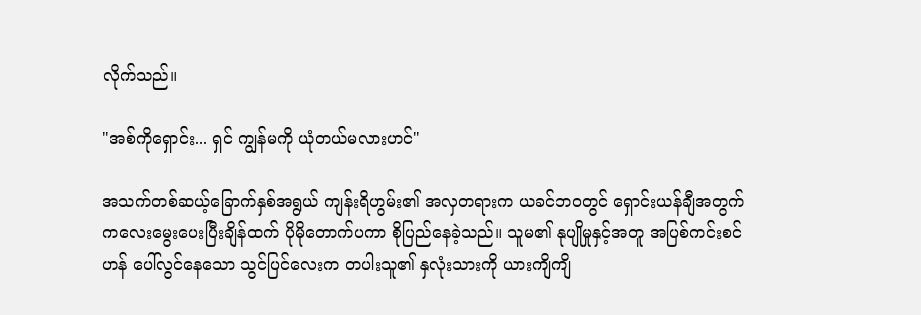လိုက်သည်။

"အစ်ကိုရှောင်း... ရှင် ကျွန်မကို ယုံတယ်မလားဟင်"

အသက်တစ်ဆယ့်ခြောက်နှစ်အရွယ် ကျန်းရိဟွမ်း၏ အလှတရားက ယခင်ဘဝတွင် ရှောင်းယန်ချီအတွက် ကလေးမွေးပေးပြီးချိန်ထက် ပိုမိုတောက်ပကာ စိုပြည်နေခဲ့သည်။ သူမ၏ နုပျိုမှုနှင့်အတူ အပြစ်ကင်းစင်ဟန် ပေါ်လွင်နေသော သွင်ပြင်လေးက တပါးသူ၏ နှလုံးသားကို ယားကျိကျိ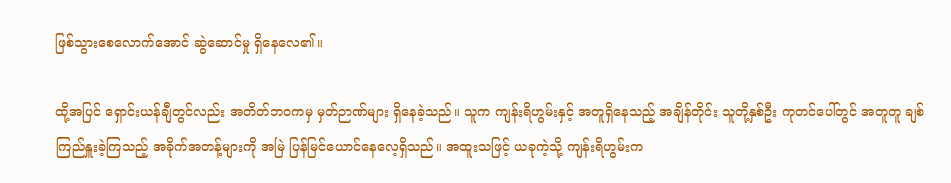ဖြစ်သွားစေလောက်အောင် ဆွဲဆောင်မှု ရှိနေလေ၏။

ထို့အပြင် ရှောင်းယန်ချီတွင်လည်း အတိတ်ဘဝကမှ မှတ်ဉာဏ်များ ရှိနေခဲ့သည်။ သူက ကျန်းရိဟွမ်းနှင့် အတူရှိနေသည့် အချိန်တိုင်း သူတို့နှစ်ဦး ကုတင်ပေါ်တွင် အတူတူ ချစ်ကြည်နှူးခဲ့ကြသည့် အခိုက်အတန့်များကို အမြဲ ပြန်မြင်ယောင်နေလေ့ရှိသည်။ အထူးသဖြင့် ယခုကဲ့သို့ ကျန်းရိဟွမ်းက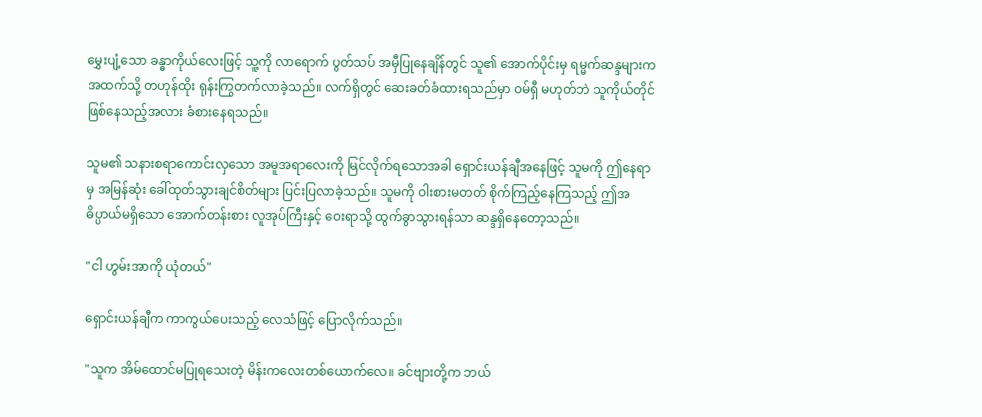မွှေးပျံ့သော ခန္ဓာကိုယ်လေးဖြင့် သူ့ကို လာရောက် ပွတ်သပ် အမှီပြုနေချိန်တွင် သူ၏ အောက်ပိုင်းမှ ရမ္မက်ဆန္ဒများက အထက်သို့ တဟုန်ထိုး ရုန်းကြွတက်လာခဲ့သည်။ လက်ရှိတွင် ဆေးခတ်ခံထားရသည်မှာ ဝမ်ရှီ မဟုတ်ဘဲ သူကိုယ်တိုင် ဖြစ်နေသည့်အလား ခံစားနေရသည်။

သူမ၏ သနားစရာကောင်းလှသော အမူအရာလေးကို မြင်လိုက်ရသောအခါ ရှောင်းယန်ချီအနေဖြင့် သူမကို ဤနေရာမှ အမြန်ဆုံး ခေါ်ထုတ်သွားချင်စိတ်များ ပြင်းပြလာခဲ့သည်။ သူမကို ဝါးစားမတတ် စိုက်ကြည့်နေကြသည့် ဤအဓိပ္ပာယ်မရှိသော အောက်တန်းစား လူအုပ်ကြီးနှင့် ဝေးရာသို့ ထွက်ခွာသွားရန်သာ ဆန္ဒရှိနေတော့သည်။

"ငါ ဟွမ်းအာကို ယုံတယ်"

ရှောင်းယန်ချီက ကာကွယ်ပေးသည့် လေသံဖြင့် ပြောလိုက်သည်။

"သူက အိမ်ထောင်မပြုရသေးတဲ့ မိန်းကလေးတစ်ယောက်လေ။ ခင်ဗျားတို့က ဘယ်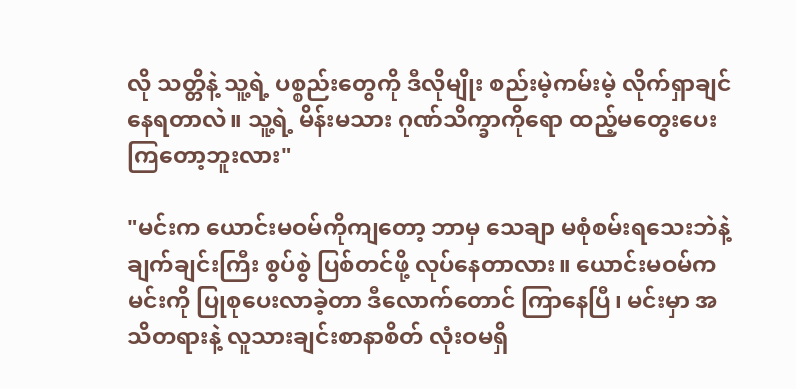လို သတ္တိနဲ့ သူ့ရဲ့ ပစ္စည်းတွေကို ဒီလိုမျိုး စည်းမဲ့ကမ်းမဲ့ လိုက်ရှာချင်နေရတာလဲ။ သူ့ရဲ့ မိန်းမသား ဂုဏ်သိက္ခာကိုရော ထည့်မတွေးပေးကြတော့ဘူးလား"

"မင်းက ယောင်းမဝမ်ကိုကျတော့ ဘာမှ သေချာ မစုံစမ်းရသေးဘဲနဲ့ ချက်ချင်းကြီး စွပ်စွဲ ပြစ်တင်ဖို့ လုပ်နေတာလား။ ယောင်းမဝမ်က မင်းကို ပြုစုပေးလာခဲ့တာ ဒီလောက်တောင် ကြာနေပြီ၊ မင်းမှာ အသိတရားနဲ့ လူသားချင်းစာနာစိတ် လုံးဝမရှိ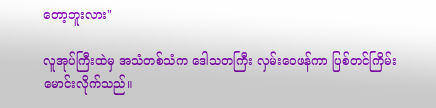တော့ဘူးလား"

လူအုပ်ကြီးထဲမှ အသံတစ်သံက ဒေါသတကြီး လှမ်းဝေဖန်ကာ ပြစ်တင်ကြိမ်းမောင်းလိုက်သည်။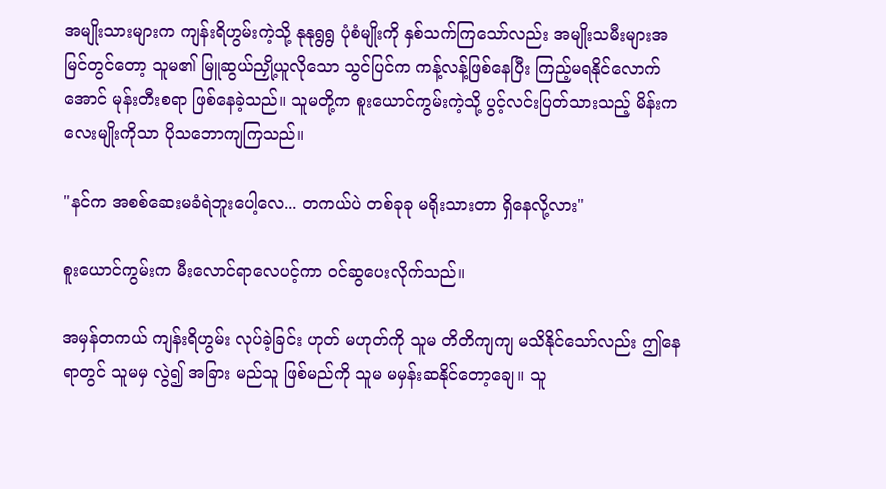အမျိုးသားများက ကျန်းရိဟွမ်းကဲ့သို့ နုနုရွရွ ပုံစံမျိုးကို နှစ်သက်ကြသော်လည်း အမျိုးသမီးများအမြင်တွင်တော့ သူမ၏ မြူဆွယ်ညှို့ယူလိုသော သွင်ပြင်က ကန့်လန့်ဖြစ်နေပြီး ကြည့်မရနိုင်လောက်အောင် မုန်းတီးစရာ ဖြစ်နေခဲ့သည်။ သူမတို့က စူးယောင်ကွမ်းကဲ့သို့ ပွင့်လင်းပြတ်သားသည့် မိန်းကလေးမျိုးကိုသာ ပိုသဘောကျကြသည်။

"နင်က အစစ်ဆေးမခံရဲဘူးပေါ့လေ... တကယ်ပဲ တစ်ခုခု မရိုးသားတာ ရှိနေလို့လား"

စူးယောင်ကွမ်းက မီးလောင်ရာလေပင့်ကာ ဝင်ဆွပေးလိုက်သည်။

အမှန်တကယ် ကျန်းရိဟွမ်း လုပ်ခဲ့ခြင်း ဟုတ် မဟုတ်ကို သူမ တိတိကျကျ မသိနိုင်သော်လည်း ဤနေရာတွင် သူမမှ လွဲ၍ အခြား မည်သူ ဖြစ်မည်ကို သူမ မမှန်းဆနိုင်တော့ချေ။ သူ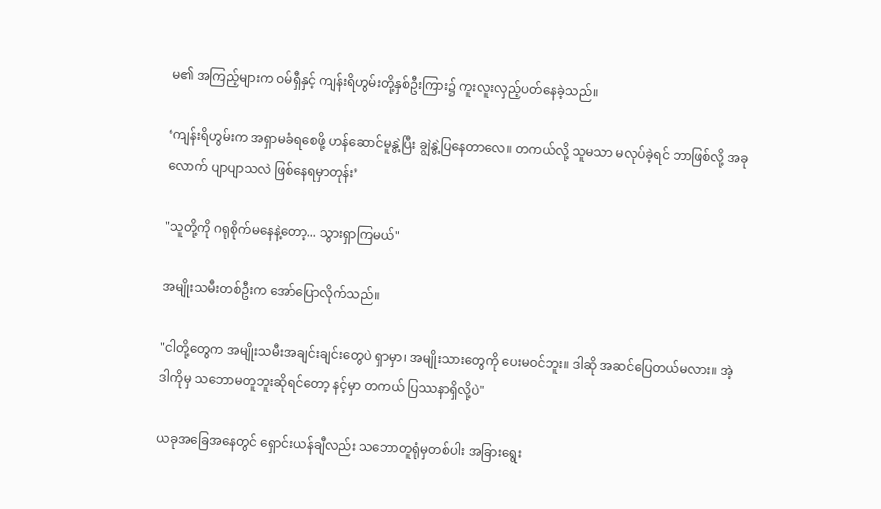မ၏ အကြည့်များက ဝမ်ရှီနှင့် ကျန်းရိဟွမ်းတို့နှစ်ဦးကြား၌ ကူးလူးလှည့်ပတ်နေခဲ့သည်။

‘ကျန်းရိဟွမ်းက အရှာမခံရစေဖို့ ဟန်ဆောင်မူနွဲ့ပြီး ချွဲနွဲ့ပြနေတာလေ။ တကယ်လို့ သူမသာ မလုပ်ခဲ့ရင် ဘာဖြစ်လို့ အခုလောက် ပျာပျာသလဲ ဖြစ်နေရမှာတုန်း’

"သူတို့ကို ဂရုစိုက်မနေနဲ့တော့... သွားရှာကြမယ်"

အမျိုးသမီးတစ်ဦးက အော်ပြောလိုက်သည်။

"ငါတို့တွေက အမျိုးသမီးအချင်းချင်းတွေပဲ ရှာမှာ၊ အမျိုးသားတွေကို ပေးမဝင်ဘူး။ ဒါဆို အဆင်ပြေတယ်မလား။ အဲ့ဒါကိုမှ သဘောမတူဘူးဆိုရင်တော့ နင့်မှာ တကယ် ပြဿနာရှိလို့ပဲ"

ယခုအခြေအနေတွင် ရှောင်းယန်ချီလည်း သဘောတူရုံမှတစ်ပါး အခြားရွေး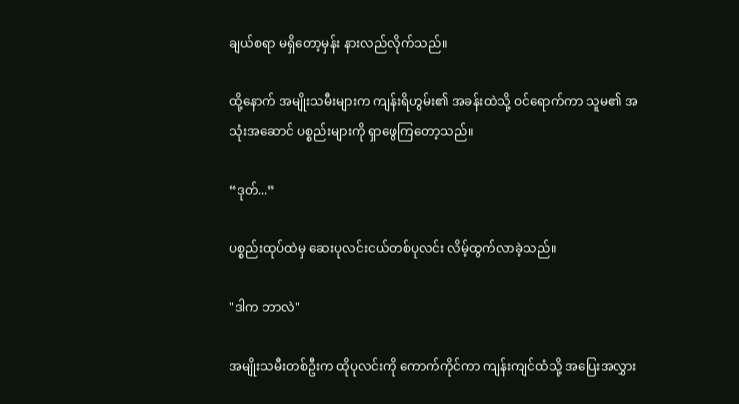ချယ်စရာ မရှိတော့မှန်း နားလည်လိုက်သည်။

ထို့နောက် အမျိုးသမီးများက ကျန်းရိဟွမ်း၏ အခန်းထဲသို့ ဝင်ရောက်ကာ သူမ၏ အသုံးအဆောင် ပစ္စည်းများကို ရှာဖွေကြတော့သည်။

“ဒုတ်...”

ပစ္စည်းထုပ်ထဲမှ ဆေးပုလင်းငယ်တစ်ပုလင်း လိမ့်ထွက်လာခဲ့သည်။

"ဒါက ဘာလဲ"

အမျိုးသမီးတစ်ဦးက ထိုပုလင်းကို ကောက်ကိုင်ကာ ကျန်းကျင်ထံသို့ အပြေးအလွှား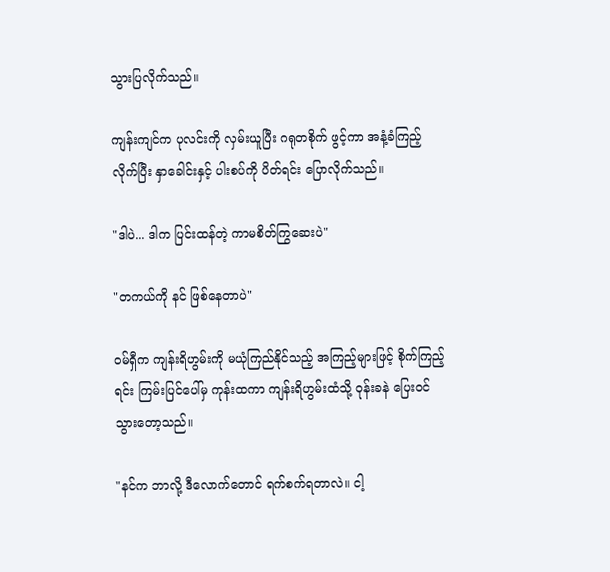သွားပြလိုက်သည်။

ကျန်းကျင်က ပုလင်းကို လှမ်းယူပြီး ဂရုတစိုက် ဖွင့်ကာ အနံ့ခံကြည့်လိုက်ပြီး နှာခေါင်းနှင့် ပါးစပ်ကို ပိတ်ရင်း ပြောလိုက်သည်။

"ဒါပဲ... ဒါက ပြင်းထန်တဲ့ ကာမစိတ်ကြွဆေးပဲ"

"တကယ်ကို နင် ဖြစ်နေတာပဲ"

ဝမ်ရှီက ကျန်းရိဟွမ်းကို မယုံကြည်နိုင်သည့် အကြည့်များဖြင့် စိုက်ကြည့်ရင်း ကြမ်းပြင်ပေါ်မှ ကုန်းထကာ ကျန်းရိဟွမ်းထံသို့ ဝုန်းခနဲ ပြေးဝင်သွားတော့သည်။

"နင်က ဘာလို့ ဒီလောက်တောင် ရက်စက်ရတာလဲ။ ငါ့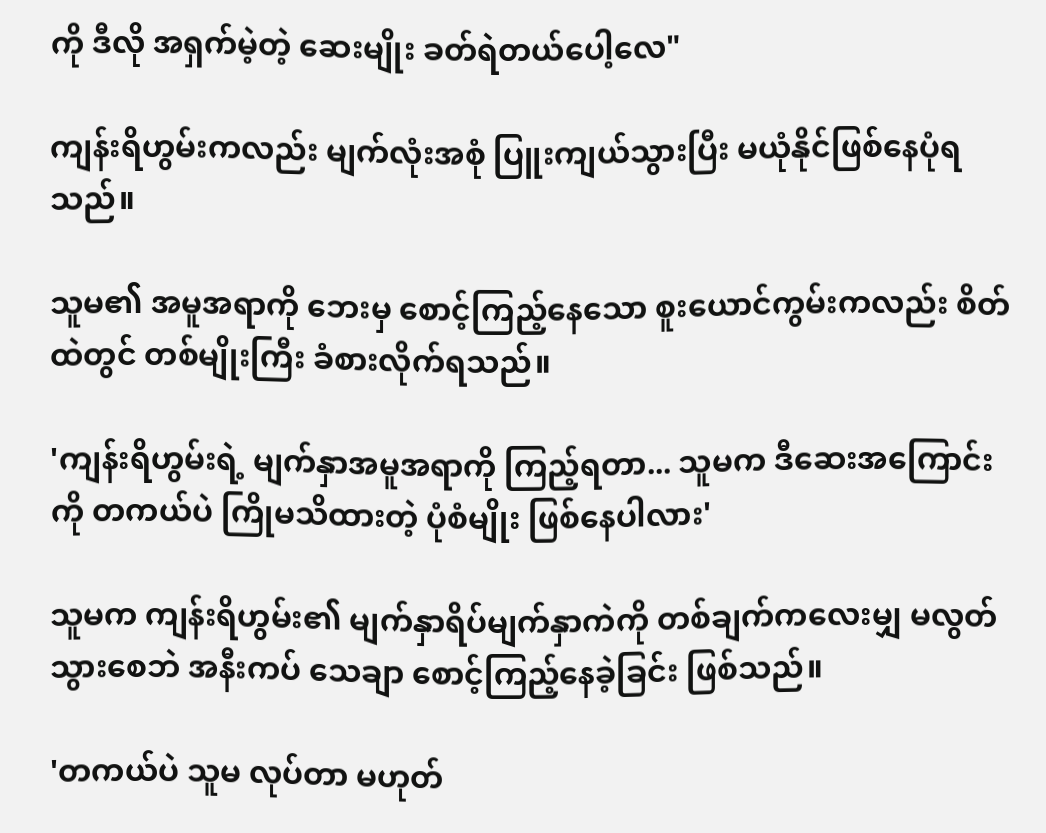ကို ဒီလို အရှက်မဲ့တဲ့ ဆေးမျိုး ခတ်ရဲတယ်ပေါ့လေ"

ကျန်းရိဟွမ်းကလည်း မျက်လုံးအစုံ ပြူးကျယ်သွားပြီး မယုံနိုင်ဖြစ်နေပုံရသည်။

သူမ၏ အမူအရာကို ဘေးမှ စောင့်ကြည့်နေသော စူးယောင်ကွမ်းကလည်း စိတ်ထဲတွင် တစ်မျိုးကြီး ခံစားလိုက်ရသည်။

'ကျန်းရိဟွမ်းရဲ့ မျက်နှာအမူအရာကို ကြည့်ရတာ... သူမက ဒီဆေးအကြောင်းကို တကယ်ပဲ ကြိုမသိထားတဲ့ ပုံစံမျိုး ဖြစ်နေပါလား'

သူမက ကျန်းရိဟွမ်း၏ မျက်နှာရိပ်မျက်နှာကဲကို တစ်ချက်ကလေးမျှ မလွတ်သွားစေဘဲ အနီးကပ် သေချာ စောင့်ကြည့်နေခဲ့ခြင်း ဖြစ်သည်။

'တကယ်ပဲ သူမ လုပ်တာ မဟုတ်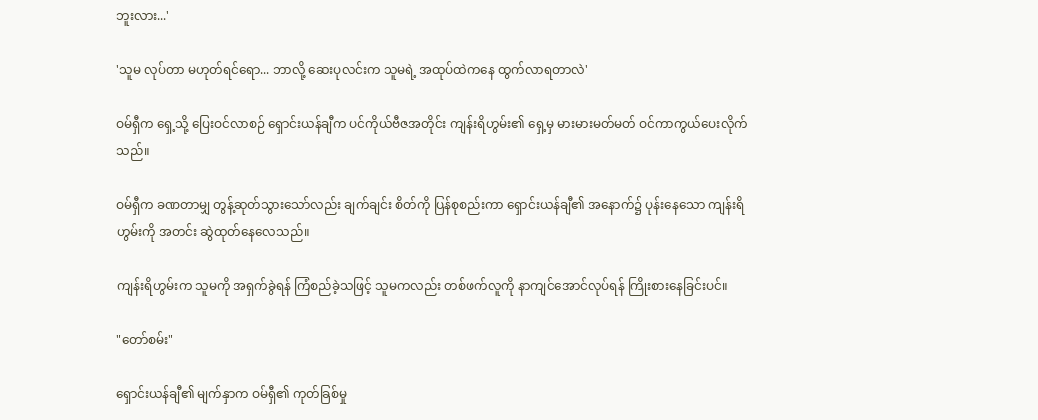ဘူးလား...'

'သူမ လုပ်တာ မဟုတ်ရင်ရော... ဘာလို့ ဆေးပုလင်းက သူမရဲ့ အထုပ်ထဲကနေ ထွက်လာရတာလဲ'

ဝမ်ရှီက ရှေ့သို့ ပြေးဝင်လာစဉ် ရှောင်းယန်ချီက ပင်ကိုယ်ဗီဇအတိုင်း ကျန်းရိဟွမ်း၏ ရှေ့မှ မားမားမတ်မတ် ဝင်ကာကွယ်ပေးလိုက်သည်။

ဝမ်ရှီက ခဏတာမျှ တွန့်ဆုတ်သွားသော်လည်း ချက်ချင်း စိတ်ကို ပြန်စုစည်းကာ ရှောင်းယန်ချီ၏ အနောက်၌ ပုန်းနေသော ကျန်းရိဟွမ်းကို အတင်း ဆွဲထုတ်နေလေသည်။

ကျန်းရိဟွမ်းက သူမကို အရှက်ခွဲရန် ကြံစည်ခဲ့သဖြင့် သူမကလည်း တစ်ဖက်လူကို နာကျင်အောင်လုပ်ရန် ကြိုးစားနေခြင်းပင်။

"တော်စမ်း"

ရှောင်းယန်ချီ၏ မျက်နှာက ဝမ်ရှီ၏ ကုတ်ခြစ်မှု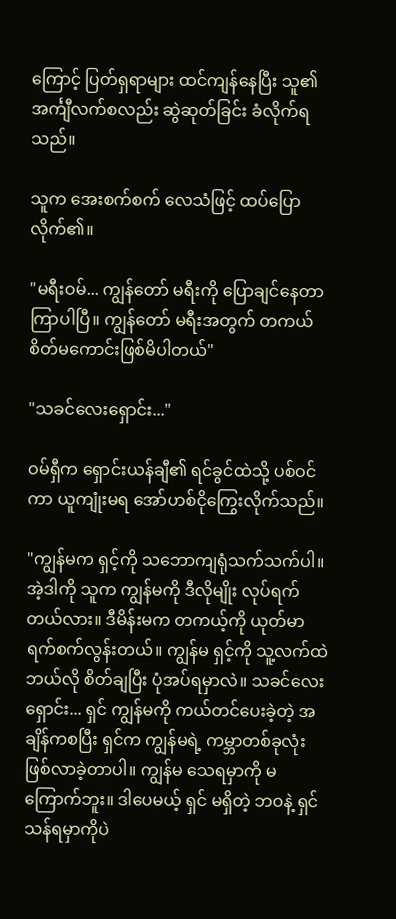ကြောင့် ပြတ်ရှရာများ ထင်ကျန်နေပြီး သူ၏ အင်္ကျီလက်စလည်း ဆွဲဆုတ်ခြင်း ခံလိုက်ရသည်။

သူက အေးစက်စက် လေသံဖြင့် ထပ်ပြောလိုက်၏။

"မရီးဝမ်... ကျွန်တော် မရီးကို ပြောချင်နေတာ ကြာပါပြီ။ ကျွန်တော် မရီးအတွက် တကယ် စိတ်မကောင်းဖြစ်မိပါတယ်"

"သခင်လေးရှောင်း..."

ဝမ်ရှီက ရှောင်းယန်ချီ၏ ရင်ခွင်ထဲသို့ ပစ်ဝင်ကာ ယူကျုံးမရ အော်ဟစ်ငိုကြွေးလိုက်သည်။

"ကျွန်မက ရှင့်ကို သဘောကျရုံသက်သက်ပါ။ အဲ့ဒါကို သူက ကျွန်မကို ဒီလိုမျိုး လုပ်ရက်တယ်လား။ ဒီမိန်းမက တကယ့်ကို ယုတ်မာရက်စက်လွန်းတယ်။ ကျွန်မ ရှင့်ကို သူ့လက်ထဲ ဘယ်လို စိတ်ချပြီး ပုံအပ်ရမှာလဲ။ သခင်လေးရှောင်း... ရှင် ကျွန်မကို ကယ်တင်ပေးခဲ့တဲ့ အချိန်ကစပြီး ရှင်က ကျွန်မရဲ့ ကမ္ဘာတစ်ခုလုံး ဖြစ်လာခဲ့တာပါ။ ကျွန်မ သေရမှာကို မကြောက်ဘူး။ ဒါပေမယ့် ရှင် မရှိတဲ့ ဘဝနဲ့ ရှင်သန်ရမှာကိုပဲ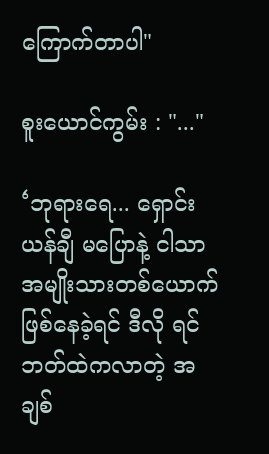ကြောက်တာပါ"

စူးယောင်ကွမ်း : "..."

‘ဘုရားရေ... ရှောင်းယန်ချီ မပြောနဲ့ ငါသာ အမျိုးသားတစ်ယောက် ဖြစ်နေခဲ့ရင် ဒီလို ရင်ဘတ်ထဲကလာတဲ့ အချစ်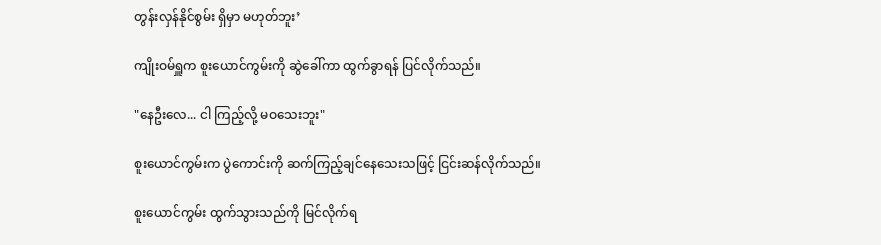တွန်းလှန်နိုင်စွမ်း ရှိမှာ မဟုတ်ဘူး’

ကျိုးဝမ်ရှူက စူးယောင်ကွမ်းကို ဆွဲခေါ်ကာ ထွက်ခွာရန် ပြင်လိုက်သည်။

"နေဦးလေ... ငါ ကြည့်လို့ မဝသေးဘူး"

စူးယောင်ကွမ်းက ပွဲကောင်းကို ဆက်ကြည့်ချင်နေသေးသဖြင့် ငြင်းဆန်လိုက်သည်။

စူးယောင်ကွမ်း ထွက်သွားသည်ကို မြင်လိုက်ရ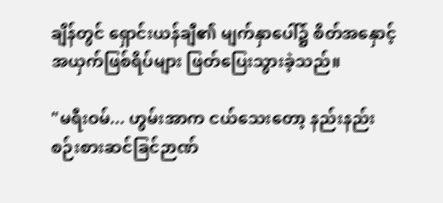ချိန်တွင် ရှောင်းယန်ချီ၏ မျက်နှာပေါ်၌ စိတ်အနှောင့်အယှက်ဖြစ်ရိပ်များ ဖြတ်ပြေးသွားခဲ့သည်။

"မရီးဝမ်... ဟွမ်းအာက ငယ်သေးတော့ နည်းနည်း စဉ်းစားဆင်ခြင်ဉာဏ်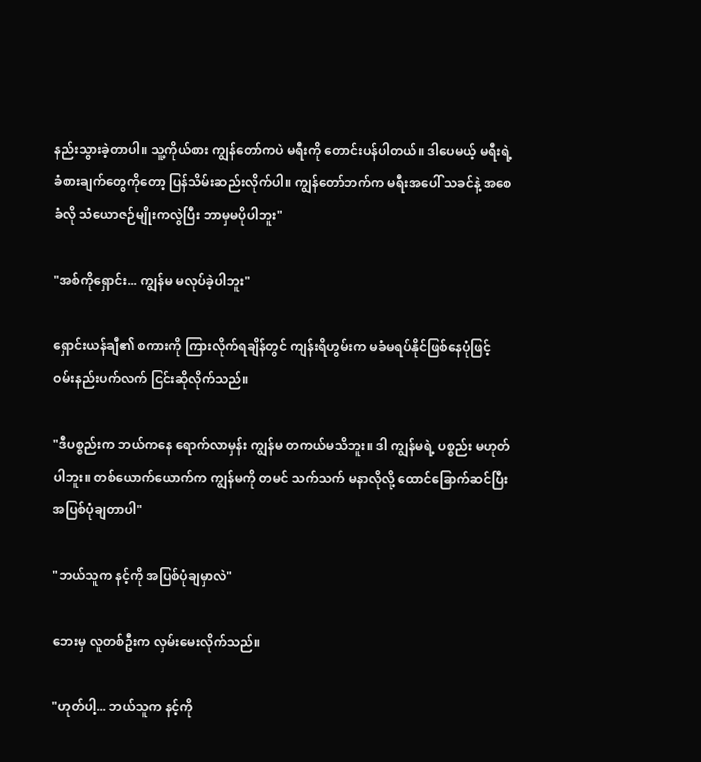နည်းသွားခဲ့တာပါ။ သူ့ကိုယ်စား ကျွန်တော်ကပဲ မရီးကို တောင်းပန်ပါတယ်။ ဒါပေမယ့် မရီးရဲ့ ခံစားချက်တွေကိုတော့ ပြန်သိမ်းဆည်းလိုက်ပါ။ ကျွန်တော်ဘက်က မရီးအပေါ် သခင်နဲ့ အစေခံလို သံယောဇဉ်မျိုးကလွဲပြီး ဘာမှမပိုပါဘူး"

"အစ်ကိုရှောင်း... ကျွန်မ မလုပ်ခဲ့ပါဘူး"

ရှောင်းယန်ချီ၏ စကားကို ကြားလိုက်ရချိန်တွင် ကျန်းရိဟွမ်းက မခံမရပ်နိုင်ဖြစ်နေပုံဖြင့် ဝမ်းနည်းပက်လက် ငြင်းဆိုလိုက်သည်။

"ဒီပစ္စည်းက ဘယ်ကနေ ရောက်လာမှန်း ကျွန်မ တကယ်မသိဘူး။ ဒါ ကျွန်မရဲ့ ပစ္စည်း မဟုတ်ပါဘူး။ တစ်ယောက်ယောက်က ကျွန်မကို တမင် သက်သက် မနာလိုလို့ ထောင်ခြောက်ဆင်ပြီး အပြစ်ပုံချတာပါ"

"ဘယ်သူက နင့်ကို အပြစ်ပုံချမှာလဲ"

ဘေးမှ လူတစ်ဦးက လှမ်းမေးလိုက်သည်။

"ဟုတ်ပါ့... ဘယ်သူက နင့်ကို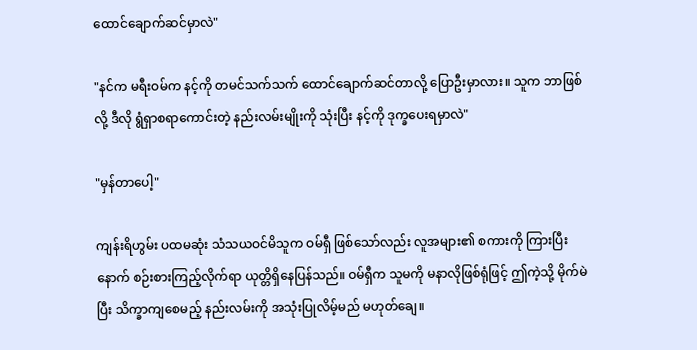ထောင်ချောက်ဆင်မှာလဲ"

"နင်က မရီးဝမ်က နင့်ကို တမင်သက်သက် ထောင်ချောက်ဆင်တာလို့ ပြောဦးမှာလား။ သူက ဘာဖြစ်လို့ ဒီလို ရွံရှာစရာကောင်းတဲ့ နည်းလမ်းမျိုးကို သုံးပြီး နင့်ကို ဒုက္ခပေးရမှာလဲ"

"မှန်တာပေါ့"

ကျန်းရိဟွမ်း ပထမဆုံး သံသယဝင်မိသူက ဝမ်ရှီ ဖြစ်သော်လည်း လူအများ၏ စကားကို ကြားပြီးနောက် စဉ်းစားကြည့်လိုက်ရာ ယုတ္တိရှိနေပြန်သည်။ ဝမ်ရှီက သူမကို မနာလိုဖြစ်ရုံဖြင့် ဤကဲ့သို့ မိုက်မဲပြီး သိက္ခာကျစေမည့် နည်းလမ်းကို အသုံးပြုလိမ့်မည် မဟုတ်ချေ။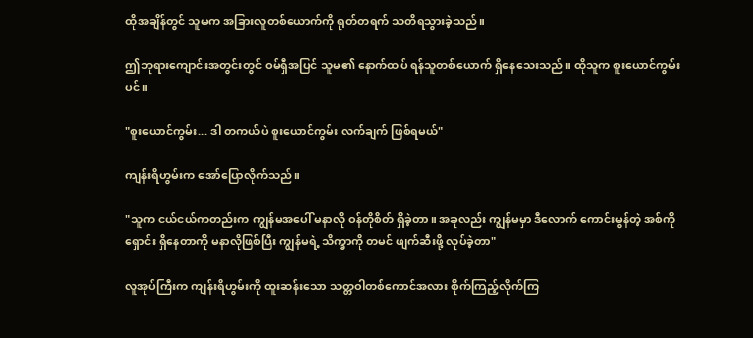ထိုအချိန်တွင် သူမက အခြားလူတစ်ယောက်ကို ရုတ်တရက် သတိရသွားခဲ့သည်။

ဤဘုရားကျောင်းအတွင်းတွင် ဝမ်ရှီအပြင် သူမ၏ နောက်ထပ် ရန်သူတစ်ယောက် ရှိနေသေးသည်။ ထိုသူက စူးယောင်ကွမ်းပင်။

"စူးယောင်ကွမ်း... ဒါ တကယ်ပဲ စူးယောင်ကွမ်း လက်ချက် ဖြစ်ရမယ်"

ကျန်းရိဟွမ်းက အော်ပြောလိုက်သည်။

"သူက ငယ်ငယ်ကတည်းက ကျွန်မအပေါ် မနာလို ဝန်တိုစိတ် ရှိခဲ့တာ။ အခုလည်း ကျွန်မမှာ ဒီလောက် ကောင်းမွန်တဲ့ အစ်ကိုရှောင်း ရှိနေတာကို မနာလိုဖြစ်ပြီး ကျွန်မရဲ့ သိက္ခာကို တမင် ဖျက်ဆီးဖို့ လုပ်ခဲ့တာ"

လူအုပ်ကြီးက ကျန်းရိဟွမ်းကို ထူးဆန်းသော သတ္တဝါတစ်ကောင်အလား စိုက်ကြည့်လိုက်ကြ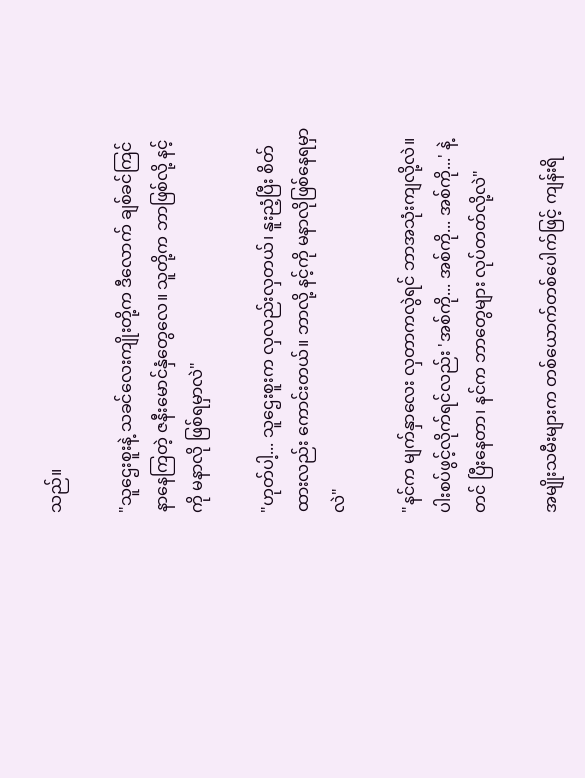သည်။

"သူဌေးစူးနဲ့ သခင်လေးကျိုးတို့က ဒီလောက် ချစ်ခင်ကြင်နာနေကြတဲ့ ဇနီးမောင်နှံတွေလေ။ သူတို့က ဘာဖြစ်လို့ နင့်ကို မနာလို ဖြစ်ရမှာလဲ"

"ဟုတ်ပါ့... သူဌေးစူးက လှလည်းလှတယ်၊ နူးညံ့ပြီး စိတ်ထားလည်း ကောင်းတယ်။ ဘာလို့ နင့်ကို မနာလိုဖြစ်နေရမှာလဲ"

"နင်က မျက်နှာလေး လှတာကလွဲရင် ဘာအသုံးကျလို့လဲ။ ပါးစပ်ဖွင့်လိုက်ရင်လည်း 'အစ်ကို... အစ်ကို... အစ်ကို...' နဲ့တင် ပြီးနေတာ၊ နင်က ဘာတွေများ လုပ်တတ်လို့လဲ"

အမျိုးသမီးများက တစ်ယောက်တစ်ပေါက်ဖြင့် ကျန်းရိ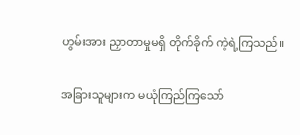ဟွမ်းအား ညှာတာမှုမရှိ တိုက်ခိုက် ကဲ့ရဲ့ကြသည်။

အခြားသူများက မယုံကြည်ကြသော်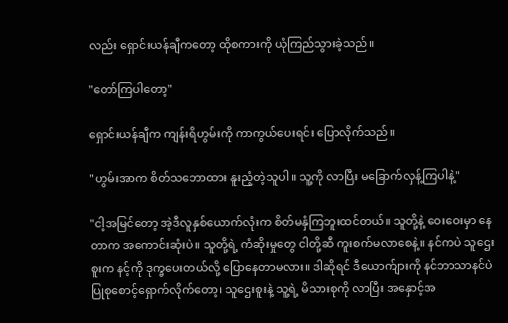လည်း ရှောင်းယန်ချီကတော့ ထိုစကားကို ယုံကြည်သွားခဲ့သည်။

"တော်ကြပါတော့"

ရှောင်းယန်ချီက ကျန်းရိဟွမ်းကို ကာကွယ်ပေးရင်း ပြောလိုက်သည်။

"ဟွမ်းအာက စိတ်သဘောထား နူးညံ့တဲ့သူပါ။ သူ့ကို လာပြီး မခြောက်လှန့်ကြပါနဲ့"

"ငါ့အမြင်တော့ အဲ့ဒီလူနှစ်ယောက်လုံးက စိတ်မနှံကြဘူးထင်တယ်။ သူတို့နဲ့ ဝေးဝေးမှာ နေတာက အကောင်းဆုံးပဲ။ သူတို့ရဲ့ ကံဆိုးမှုတွေ ငါတို့ဆီ ကူးစက်မလာစေနဲ့။ နင်ကပဲ သူဌေးစူးက နင့်ကို ဒုက္ခပေးတယ်လို့ ပြောနေတာမလား။ ဒါဆိုရင် ဒီယောက်ျားကို နင်ဘာသာနင်ပဲ ပြုစုစောင့်ရှောက်လိုက်တော့၊ သူဌေးစူးနဲ့ သူ့ရဲ့ မိသားစုကို လာပြီး အနှောင့်အ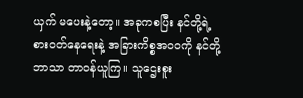ယှက် မပေးနဲ့တော့။ အခုကစပြီး နင်တို့ရဲ့ စားဝတ်နေရေးနဲ့ အခြားကိစ္စအဝဝကို နင်တို့ဘာသာ တာဝန်ယူကြ။ သူဌေးစူး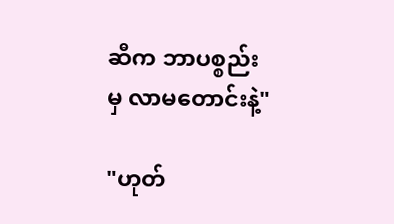ဆီက ဘာပစ္စည်းမှ လာမတောင်းနဲ့"

"ဟုတ်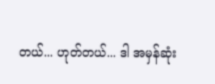တယ်... ဟုတ်တယ်... ဒါ အမှန်ဆုံး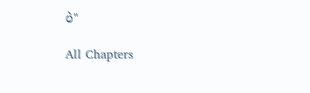ပဲ"

All Chapters